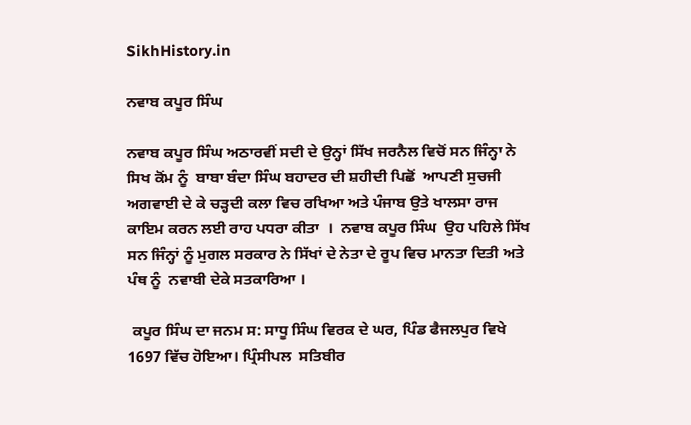SikhHistory.in

ਨਵਾਬ ਕਪੂਰ ਸਿੰਘ

ਨਵਾਬ ਕਪੂਰ ਸਿੰਘ ਅਠਾਰਵੀਂ ਸਦੀ ਦੇ ਉਨ੍ਹਾਂ ਸਿੱਖ ਜਰਨੈਲ ਵਿਚੋਂ ਸਨ ਜਿੰਨ੍ਹਾ ਨੇ ਸਿਖ ਕੋਂਮ ਨੂੰ  ਬਾਬਾ ਬੰਦਾ ਸਿੰਘ ਬਹਾਦਰ ਦੀ ਸ਼ਹੀਦੀ ਪਿਛੋਂ  ਆਪਣੀ ਸੁਚਜੀ  ਅਗਵਾਈ ਦੇ ਕੇ ਚੜ੍ਹਦੀ ਕਲਾ ਵਿਚ ਰਖਿਆ ਅਤੇ ਪੰਜਾਬ ਉਤੇ ਖਾਲਸਾ ਰਾਜ ਕਾਇਮ ਕਰਨ ਲਈ ਰਾਹ ਪਧਰਾ ਕੀਤਾ  ।  ਨਵਾਬ ਕਪੂਰ ਸਿੰਘ  ਉਹ ਪਹਿਲੇ ਸਿੱਖ ਸਨ ਜਿੰਨ੍ਹਾਂ ਨੂੰ ਮੁਗਲ ਸਰਕਾਰ ਨੇ ਸਿੱਖਾਂ ਦੇ ਨੇਤਾ ਦੇ ਰੂਪ ਵਿਚ ਮਾਨਤਾ ਦਿਤੀ ਅਤੇ ਪੰਥ ਨੂੰ  ਨਵਾਬੀ ਦੇਕੇ ਸਤਕਾਰਿਆ ।

 ਕਪੂਰ ਸਿੰਘ ਦਾ ਜਨਮ ਸ: ਸਾਧੂ ਸਿੰਘ ਵਿਰਕ ਦੇ ਘਰ, ਪਿੰਡ ਫੈਜਲਪੁਰ ਵਿਖੇ  1697 ਵਿੱਚ ਹੋਇਆ। ਪ੍ਰਿੰਸੀਪਲ  ਸਤਿਬੀਰ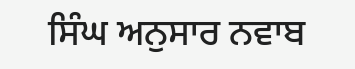ਸਿੰਘ ਅਨੁਸਾਰ ਨਵਾਬ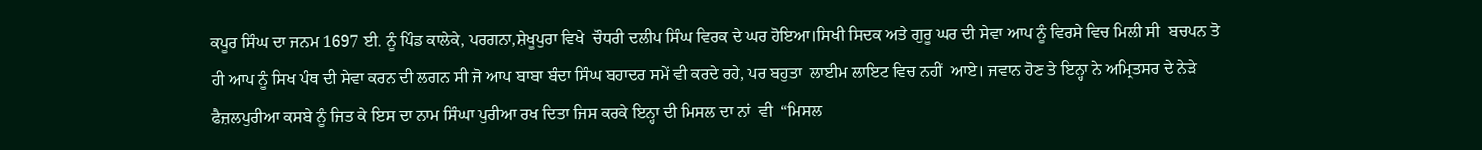ਕਪੂਰ ਸਿੰਘ ਦਾ ਜਨਮ 1697 ਈ. ਨੂੰ ਪਿੰਡ ਕਾਲੇਕੇ, ਪਰਗਨਾ,ਸ਼ੇਖੂਪੁਰਾ ਵਿਖੇ  ਚੌਧਰੀ ਦਲੀਪ ਸਿੰਘ ਵਿਰਕ ਦੇ ਘਰ ਹੋਇਆ।ਸਿਖੀ ਸਿਦਕ ਅਤੇ ਗੁਰੂ ਘਰ ਦੀ ਸੇਵਾ ਆਪ ਨੂੰ ਵਿਰਸੇ ਵਿਚ ਮਿਲੀ ਸੀ  ਬਚਪਨ ਤੋ ਹੀ ਆਪ ਨੂੰ ਸਿਖ ਪੰਥ ਦੀ ਸੇਵਾ ਕਰਨ ਦੀ ਲਗਨ ਸੀ ਜੋ ਆਪ ਬਾਬਾ ਬੰਦਾ ਸਿੰਘ ਬਹਾਦਰ ਸਮੇਂ ਵੀ ਕਰਦੇ ਰਹੇ, ਪਰ ਬਹੁਤਾ  ਲਾਈਮ ਲਾਇਟ ਵਿਚ ਨਹੀਂ  ਆਏ। ਜਵਾਨ ਹੋਣ ਤੇ ਇਨ੍ਹਾ ਨੇ ਅਮ੍ਰਿਤਸਰ ਦੇ ਨੇੜੇ ਫੈਜ਼ਲਪੁਰੀਆ ਕਸਬੇ ਨੂੰ ਜਿਤ ਕੇ ਇਸ ਦਾ ਨਾਮ ਸਿੰਘਾ ਪੁਰੀਆ ਰਖ ਦਿਤਾ ਜਿਸ ਕਰਕੇ ਇਨ੍ਹਾ ਦੀ ਮਿਸਲ ਦਾ ਨਾਂ  ਵੀ  “ਮਿਸਲ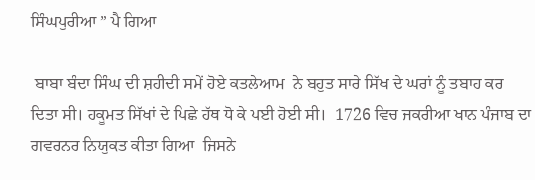ਸਿੰਘਪੁਰੀਆ ” ਪੈ ਗਿਆ

 ਬਾਬਾ ਬੰਦਾ ਸਿੰਘ ਦੀ ਸ਼ਹੀਦੀ ਸਮੇਂ ਹੋਏ ਕਤਲੇਆਮ  ਨੇ ਬਹੁਤ ਸਾਰੇ ਸਿੱਖ ਦੇ ਘਰਾਂ ਨੂੰ ਤਬਾਹ ਕਰ ਦਿਤਾ ਸੀ। ਹਕੂਮਤ ਸਿੱਖਾਂ ਦੇ ਪਿਛੇ ਹੱਥ ਧੋ ਕੇ ਪਈ ਹੋਈ ਸੀ।  1726 ਵਿਚ ਜਕਰੀਆ ਖਾਨ ਪੰਜਾਬ ਦਾ ਗਵਰਨਰ ਨਿਯੁਕਤ ਕੀਤਾ ਗਿਆ  ਜਿਸਨੇ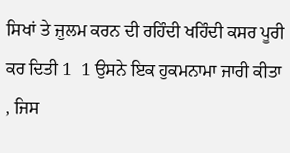ਸਿਖਾਂ ਤੇ ਜ਼ੁਲਮ ਕਰਨ ਦੀ ਰਹਿੰਦੀ ਖਹਿੰਦੀ ਕਸਰ ਪੂਰੀ ਕਰ ਦਿਤੀ 1  1 ਉਸਨੇ ਇਕ ਹੁਕਮਨਾਮਾ ਜਾਰੀ ਕੀਤਾ , ਜਿਸ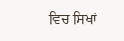ਵਿਚ ਸਿਖਾਂ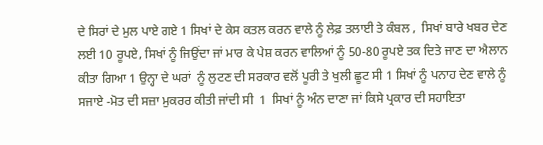ਦੇ ਸਿਰਾਂ ਦੇ ਮੁਲ ਪਾਏ ਗਏ 1 ਸਿਖਾਂ ਦੇ ਕੇਸ ਕਤਲ ਕਰਨ ਵਾਲੇ ਨੂੰ ਲੇਫ਼ ਤਲਾਈ ਤੇ ਕੰਬਲ ,  ਸਿਖਾਂ ਬਾਰੇ ਖਬਰ ਦੇਣ ਲਈ 10 ਰੂਪਏ, ਸਿਖਾਂ ਨੂੰ ਜਿਉਂਦਾ ਜਾਂ ਮਾਰ ਕੇ ਪੇਸ਼ ਕਰਨ ਵਾਲਿਆਂ ਨੂੰ 50-80 ਰੂਪਏ ਤਕ ਦਿਤੇ ਜਾਣ ਦਾ ਐਲਾਨ ਕੀਤਾ ਗਿਆ 1 ਉਨ੍ਹਾ ਦੇ ਘਰਾਂ  ਨੂੰ ਲੁਟਣ ਦੀ ਸਰਕਾਰ ਵਲੋਂ ਪੂਰੀ ਤੇ ਖੁਲੀ ਛੂਟ ਸੀ 1 ਸਿਖਾਂ ਨੂੰ ਪਨਾਹ ਦੇਣ ਵਾਲੇ ਨੂੰ ਸਜਾਏ -ਮੋਤ ਦੀ ਸਜ਼ਾ ਮੁਕਰਰ ਕੀਤੀ ਜਾਂਦੀ ਸੀ  1  ਸਿਖਾਂ ਨੂੰ ਅੰਨ ਦਾਣਾ ਜਾਂ ਕਿਸੇ ਪ੍ਰਕਾਰ ਦੀ ਸਹਾਇਤਾ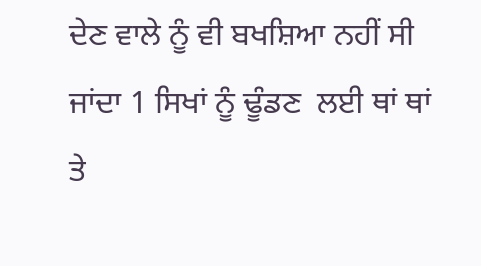ਦੇਣ ਵਾਲੇ ਨੂੰ ਵੀ ਬਖਸ਼ਿਆ ਨਹੀਂ ਸੀ ਜਾਂਦਾ 1 ਸਿਖਾਂ ਨੂੰ ਢੂੰਡਣ  ਲਈ ਥਾਂ ਥਾਂ ਤੇ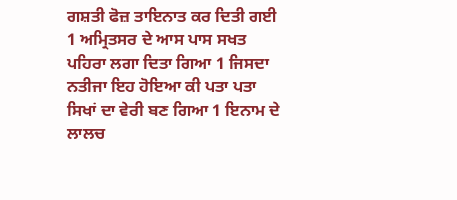ਗਸ਼ਤੀ ਫੋਜ਼ ਤਾਇਨਾਤ ਕਰ ਦਿਤੀ ਗਈ 1 ਅਮ੍ਰਿਤਸਰ ਦੇ ਆਸ ਪਾਸ ਸਖਤ ਪਹਿਰਾ ਲਗਾ ਦਿਤਾ ਗਿਆ 1 ਜਿਸਦਾ ਨਤੀਜਾ ਇਹ ਹੋਇਆ ਕੀ ਪਤਾ ਪਤਾ ਸਿਖਾਂ ਦਾ ਵੇਰੀ ਬਣ ਗਿਆ 1 ਇਨਾਮ ਦੇ ਲਾਲਚ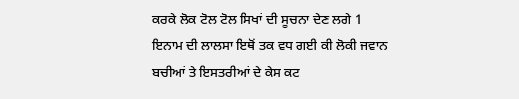ਕਰਕੇ ਲੋਕ ਟੋਲ ਟੋਲ ਸਿਖਾਂ ਦੀ ਸੂਚਨਾ ਦੇਣ ਲਗੇ 1   ਇਨਾਮ ਦੀ ਲਾਲਸਾ ਇਥੋਂ ਤਕ ਵਧ ਗਈ ਕੀ ਲੋਕੀ ਜਵਾਨ  ਬਚੀਆਂ ਤੇ ਇਸਤਰੀਆਂ ਦੇ ਕੇਸ ਕਟ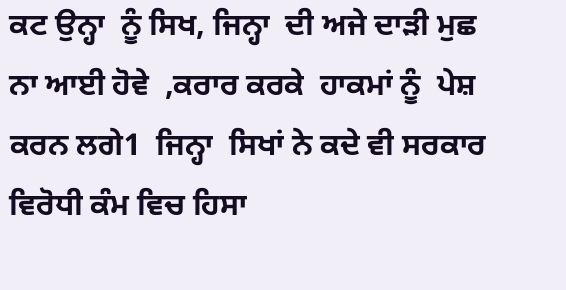ਕਟ ਉਨ੍ਹਾ  ਨੂੰ ਸਿਖ, ਜਿਨ੍ਹਾ  ਦੀ ਅਜੇ ਦਾੜੀ ਮੁਛ ਨਾ ਆਈ ਹੋਵੇ  ,ਕਰਾਰ ਕਰਕੇ  ਹਾਕਮਾਂ ਨੂੰ  ਪੇਸ਼ ਕਰਨ ਲਗੇ1  ਜਿਨ੍ਹਾ  ਸਿਖਾਂ ਨੇ ਕਦੇ ਵੀ ਸਰਕਾਰ ਵਿਰੋਧੀ ਕੰਮ ਵਿਚ ਹਿਸਾ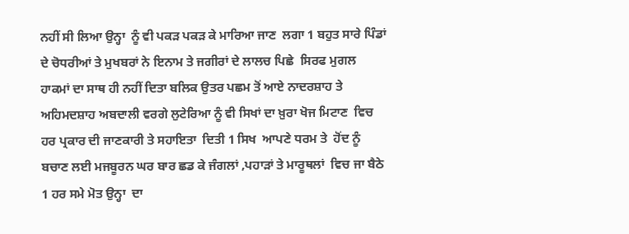ਨਹੀਂ ਸੀ ਲਿਆ ਉਨ੍ਹਾ  ਨੂੰ ਵੀ ਪਕੜ ਪਕੜ ਕੇ ਮਾਰਿਆ ਜਾਣ  ਲਗਾ 1 ਬਹੁਤ ਸਾਰੇ ਪਿੰਡਾਂ ਦੇ ਚੋਧਰੀਆਂ ਤੇ ਮੁਖਬਰਾਂ ਨੇ ਇਨਾਮ ਤੇ ਜਗੀਰਾਂ ਦੇ ਲਾਲਚ ਪਿਛੇ  ਸਿਰਫ ਮੁਗਲ ਹਾਕਮਾਂ ਦਾ ਸਾਥ ਹੀ ਨਹੀਂ ਦਿਤਾ ਬਲਿਕ ਉਤਰ ਪਛਮ ਤੋਂ ਆਏ ਨਾਦਰਸ਼ਾਹ ਤੇ ਅਹਿਮਦਸ਼ਾਹ ਅਬਦਾਲੀ ਵਰਗੇ ਲੁਟੇਰਿਆ ਨੂੰ ਵੀ ਸਿਖਾਂ ਦਾ ਖ਼ੁਰਾ ਖੋਜ ਮਿਟਾਣ  ਵਿਚ ਹਰ ਪ੍ਰਕਾਰ ਦੀ ਜਾਣਕਾਰੀ ਤੇ ਸਹਾਇਤਾ  ਦਿਤੀ 1 ਸਿਖ  ਆਪਣੇ ਧਰਮ ਤੇ  ਹੋਂਦ ਨੂੰ ਬਚਾਣ ਲਈ ਮਜਬੂਰਨ ਘਰ ਬਾਰ ਛਡ ਕੇ ਜੰਗਲਾਂ ,ਪਹਾੜਾਂ ਤੇ ਮਾਰੂਥਲਾਂ  ਵਿਚ ਜਾ ਬੈਠੇ 1 ਹਰ ਸਮੇ ਮੋਤ ਉਨ੍ਹਾ  ਦਾ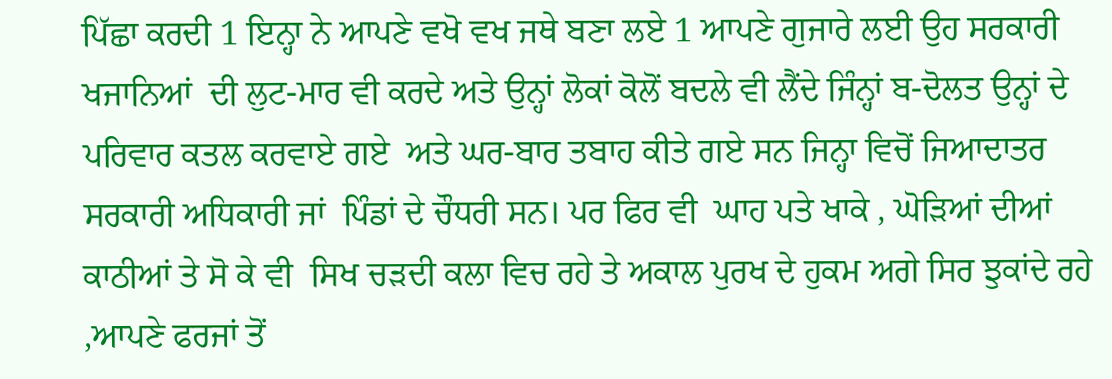ਪਿੱਛਾ ਕਰਦੀ 1 ਇਨ੍ਹਾ ਨੇ ਆਪਣੇ ਵਖੋ ਵਖ ਜਥੇ ਬਣਾ ਲਏ 1 ਆਪਣੇ ਗੁਜਾਰੇ ਲਈ ਉਹ ਸਰਕਾਰੀ ਖਜਾਨਿਆਂ  ਦੀ ਲੁਟ-ਮਾਰ ਵੀ ਕਰਦੇ ਅਤੇ ਉਨ੍ਹਾਂ ਲੋਕਾਂ ਕੋਲੋਂ ਬਦਲੇ ਵੀ ਲੈਂਦੇ ਜਿੰਨ੍ਹਾਂ ਬ-ਦੋਲਤ ਉਨ੍ਹਾਂ ਦੇ ਪਰਿਵਾਰ ਕਤਲ ਕਰਵਾਏ ਗਏ  ਅਤੇ ਘਰ-ਬਾਰ ਤਬਾਹ ਕੀਤੇ ਗਏ ਸਨ ਜਿਨ੍ਹਾ ਵਿਚੋਂ ਜਿਆਦਾਤਰ  ਸਰਕਾਰੀ ਅਧਿਕਾਰੀ ਜਾਂ  ਪਿੰਡਾਂ ਦੇ ਚੌਧਰੀ ਸਨ। ਪਰ ਫਿਰ ਵੀ  ਘਾਹ ਪਤੇ ਖਾਕੇ , ਘੋੜਿਆਂ ਦੀਆਂ ਕਾਠੀਆਂ ਤੇ ਸੋ ਕੇ ਵੀ  ਸਿਖ ਚੜਦੀ ਕਲਾ ਵਿਚ ਰਹੇ ਤੇ ਅਕਾਲ ਪੁਰਖ ਦੇ ਹੁਕਮ ਅਗੇ ਸਿਰ ਝੁਕਾਂਦੇ ਰਹੇ ,ਆਪਣੇ ਫਰਜਾਂ ਤੋਂ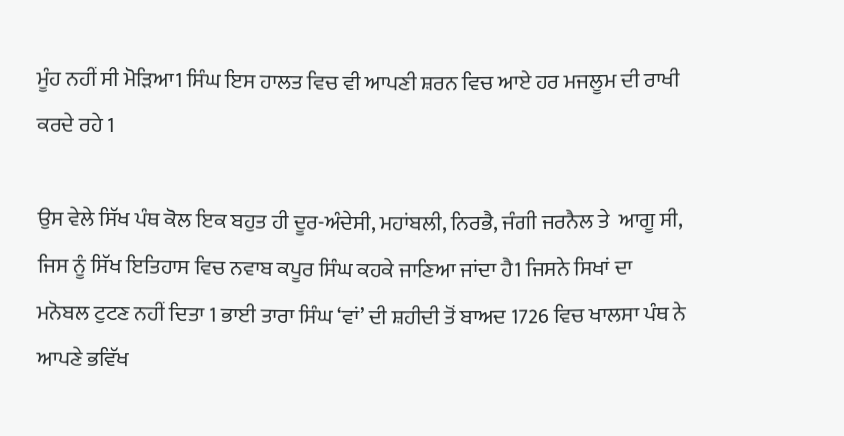ਮੂੰਹ ਨਹੀਂ ਸੀ ਮੋੜਿਆ1 ਸਿੰਘ ਇਸ ਹਾਲਤ ਵਿਚ ਵੀ ਆਪਣੀ ਸ਼ਰਨ ਵਿਚ ਆਏ ਹਰ ਮਜਲੂਮ ਦੀ ਰਾਖੀ ਕਰਦੇ ਰਹੇ 1

ਉਸ ਵੇਲੇ ਸਿੱਖ ਪੰਥ ਕੋਲ ਇਕ ਬਹੁਤ ਹੀ ਦੂਰ-ਅੰਦੇਸੀ, ਮਹਾਂਬਲੀ, ਨਿਰਭੈ, ਜੰਗੀ ਜਰਨੈਲ ਤੇ  ਆਗੂ ਸੀ, ਜਿਸ ਨੂੰ ਸਿੱਖ ਇਤਿਹਾਸ ਵਿਚ ਨਵਾਬ ਕਪੂਰ ਸਿੰਘ ਕਹਕੇ ਜਾਣਿਆ ਜਾਂਦਾ ਹੈ1 ਜਿਸਨੇ ਸਿਖਾਂ ਦਾ ਮਨੋਬਲ ਟੁਟਣ ਨਹੀਂ ਦਿਤਾ 1 ਭਾਈ ਤਾਰਾ ਸਿੰਘ ‘ਵਾਂ’ ਦੀ ਸ਼ਹੀਦੀ ਤੋਂ ਬਾਅਦ 1726 ਵਿਚ ਖਾਲਸਾ ਪੰਥ ਨੇ ਆਪਣੇ ਭਵਿੱਖ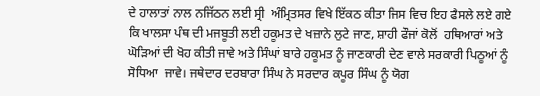ਦੇ ਹਾਲਾਤਾਂ ਨਾਲ ਨਜਿੱਠਨ ਲਈ ਸ੍ਰੀ  ਅੰਮ੍ਰਿਤਸਰ ਵਿਖੇ ਇੱਕਠ ਕੀਤਾ ਜਿਸ ਵਿਚ ਇਹ ਫੈਸਲੇ ਲਏ ਗਏ ਕਿ ਖਾਲਸਾ ਪੰਥ ਦੀ ਮਜਬੂਤੀ ਲਈ ਹਕੂਮਤ ਦੇ ਖਜ਼ਾਨੇ ਲੁਟੇ ਜਾਣ, ਸ਼ਾਹੀ ਫੌਜਾਂ ਕੋਲੋਂ  ਹਥਿਆਰਾਂ ਅਤੇ ਘੋੜਿਆਂ ਦੀ ਖੋਹ ਕੀਤੀ ਜਾਵੇ ਅਤੇ ਸਿੰਘਾਂ ਬਾਰੇ ਹਕੂਮਤ ਨੂੰ ਜਾਣਕਾਰੀ ਦੇਣ ਵਾਲੇ ਸਰਕਾਰੀ ਪਿਠੂਆਂ ਨੂੰ ਸੋਧਿਆ  ਜਾਵੇ। ਜਥੇਦਾਰ ਦਰਬਾਰਾ ਸਿੰਘ ਨੇ ਸਰਦਾਰ ਕਪੂਰ ਸਿੰਘ ਨੂੰ ਯੋਗ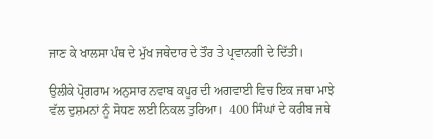ਜਾਣ ਕੇ ਖਾਲਸਾ ਪੰਥ ਦੇ ਮੁੱਖ ਜਥੇਦਾਰ ਦੇ ਤੌਰ ਤੇ ਪ੍ਰਵਾਨਗੀ ਦੇ ਦਿੱਤੀ।

ਉਲੀਕੇ ਪ੍ਰੋਗਰਾਮ ਅਨੁਸਾਰ ਨਵਾਬ ਕਪੂਰ ਦੀ ਅਗਵਾਈ ਵਿਚ ਇਕ ਜਥਾ ਮਾਝੇ ਵੱਲ ਦੁਸ਼ਮਨਾਂ ਨੂੰ ਸੋਧਣ ਲਈ ਨਿਕਲ ਤੁਰਿਆ।  400 ਸਿੰਘਾਂ ਦੇ ਕਰੀਬ ਜਥੇ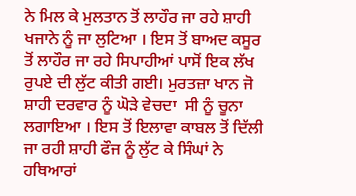ਨੇ ਮਿਲ ਕੇ ਮੁਲਤਾਨ ਤੋਂ ਲਾਹੌਰ ਜਾ ਰਹੇ ਸ਼ਾਹੀ ਖਜਾਨੇ ਨੂੰ ਜਾ ਲੁਟਿਆ । ਇਸ ਤੋਂ ਬਾਅਦ ਕਸੂਰ ਤੋਂ ਲਾਹੌਰ ਜਾ ਰਹੇ ਸਿਪਾਹੀਆਂ ਪਾਸੋਂ ਇਕ ਲੱਖ ਰੁਪਏ ਦੀ ਲੁੱਟ ਕੀਤੀ ਗਈ। ਮੁਰਤਜ਼ਾ ਖਾਨ ਜੋ ਸ਼ਾਹੀ ਦਰਵਾਰ ਨੂੰ ਘੋੜੇ ਵੇਚਦਾ  ਸੀ ਨੂੰ ਚੂਨਾ ਲਗਾਇਆ । ਇਸ ਤੋਂ ਇਲਾਵਾ ਕਾਬਲ ਤੋਂ ਦਿੱਲੀ ਜਾ ਰਹੀ ਸ਼ਾਹੀ ਫੌਜ ਨੂੰ ਲੁੱਟ ਕੇ ਸਿੰਘਾਂ ਨੇ ਹਥਿਆਰਾਂ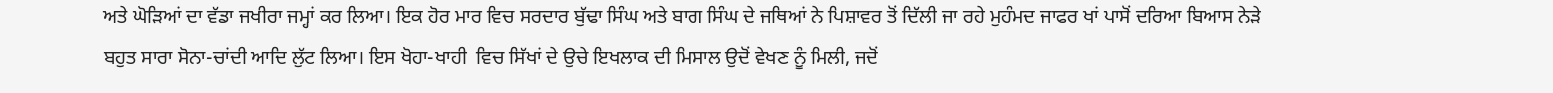ਅਤੇ ਘੋੜਿਆਂ ਦਾ ਵੱਡਾ ਜਖੀਰਾ ਜਮ੍ਹਾਂ ਕਰ ਲਿਆ। ਇਕ ਹੋਰ ਮਾਰ ਵਿਚ ਸਰਦਾਰ ਬੁੱਢਾ ਸਿੰਘ ਅਤੇ ਬਾਗ ਸਿੰਘ ਦੇ ਜਥਿਆਂ ਨੇ ਪਿਸ਼ਾਵਰ ਤੋਂ ਦਿੱਲੀ ਜਾ ਰਹੇ ਮੁਹੰਮਦ ਜਾਫਰ ਖਾਂ ਪਾਸੋਂ ਦਰਿਆ ਬਿਆਸ ਨੇੜੇ ਬਹੁਤ ਸਾਰਾ ਸੋਨਾ-ਚਾਂਦੀ ਆਦਿ ਲੁੱਟ ਲਿਆ। ਇਸ ਖੋਹਾ-ਖਾਹੀ  ਵਿਚ ਸਿੱਖਾਂ ਦੇ ਉਚੇ ਇਖਲਾਕ ਦੀ ਮਿਸਾਲ ਉਦੋਂ ਵੇਖਣ ਨੂੰ ਮਿਲੀ, ਜਦੋਂ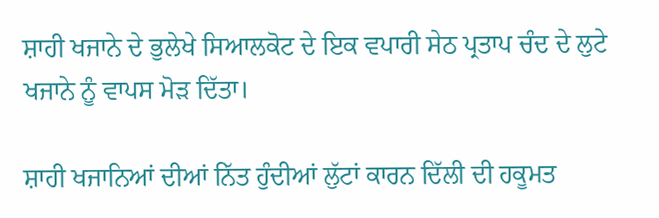ਸ਼ਾਹੀ ਖਜਾਨੇ ਦੇ ਭੁਲੇਖੇ ਸਿਆਲਕੋਟ ਦੇ ਇਕ ਵਪਾਰੀ ਸੇਠ ਪ੍ਰਤਾਪ ਚੰਦ ਦੇ ਲੁਟੇ ਖਜਾਨੇ ਨੂੰ ਵਾਪਸ ਮੋੜ ਦਿੱਤਾ।

ਸ਼ਾਹੀ ਖਜਾਨਿਆਂ ਦੀਆਂ ਨਿੱਤ ਹੁੰਦੀਆਂ ਲੁੱਟਾਂ ਕਾਰਨ ਦਿੱਲੀ ਦੀ ਹਕੂਮਤ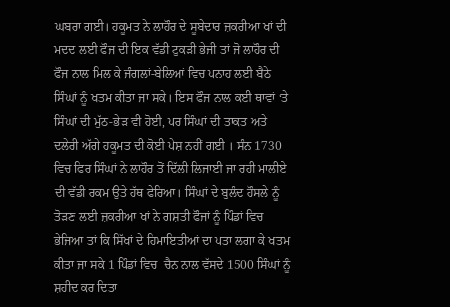ਘਬਰਾ ਗਈ। ਹਕੂਮਤ ਨੇ ਲਾਹੌਰ ਦੇ ਸੂਬੇਦਾਰ ਜ਼ਕਰੀਆ ਖਾਂ ਦੀ ਮਦਦ ਲਈ ਫੌਜ ਦੀ ਇਕ ਵੱਡੀ ਟੁਕੜੀ ਭੇਜੀ ਤਾਂ ਜੋ ਲਾਹੌਰ ਦੀ ਫੌਜ ਨਾਲ ਮਿਲ ਕੇ ਜੰਗਲਾਂ-ਬੇਲਿਆਂ ਵਿਚ ਪਨਾਹ ਲਈ ਬੈਠੇ ਸਿੰਘਾਂ ਨੂੰ ਖਤਮ ਕੀਤਾ ਜਾ ਸਕੇ। ਇਸ ਫੌਜ ਨਾਲ ਕਈ ਥਾਵਾਂ ‘ਤੇ ਸਿੰਘਾਂ ਦੀ ਮੁੱਠ-ਭੇੜ ਵੀ ਹੋਈ, ਪਰ ਸਿੰਘਾਂ ਦੀ ਤਾਕਤ ਅਤੇ ਦਲੇਰੀ ਅੱਗੇ ਹਕੂਮਤ ਦੀ ਕੋਈ ਪੇਸ਼ ਨਹੀਂ ਗਈ । ਸੰਨ 1730 ਵਿਚ ਫਿਰ ਸਿੰਘਾਂ ਨੇ ਲਾਹੌਰ ਤੋਂ ਦਿੱਲੀ ਲਿਜਾਈ ਜਾ ਰਹੀ ਮਾਲੀਏ ਦੀ ਵੱਡੀ ਰਕਮ ਉਤੇ ਹੱਥ ਫੇਰਿਆ। ਸਿੰਘਾਂ ਦੇ ਬੁਲੰਦ ਹੌਸਲੇ ਨੂੰ ਤੋੜਣ ਲਈ ਜ਼ਕਰੀਆ ਖਾਂ ਨੇ ਗਸ਼ਤੀ ਫੌਜਾਂ ਨੂੰ ਪਿੰਡਾਂ ਵਿਚ ਭੇਜਿਆ ਤਾਂ ਕਿ ਸਿੱਖਾਂ ਦੇ ਹਿਮਾਇਤੀਆਂ ਦਾ ਪਤਾ ਲਗਾ ਕੇ ਖਤਮ ਕੀਤਾ ਜਾ ਸਕੇ 1 ਪਿੰਡਾਂ ਵਿਚ  ਚੈਨ ਨਾਲ ਵੱਸਦੇ 1500 ਸਿੰਘਾਂ ਨੂੰ ਸ਼ਹੀਦ ਕਰ ਦਿਤਾ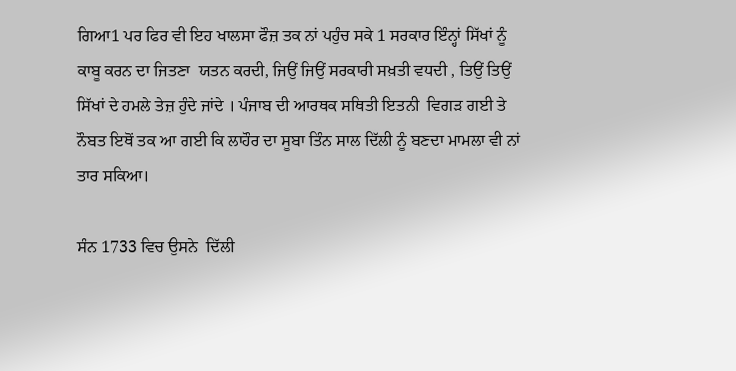ਗਿਆ1 ਪਰ ਫਿਰ ਵੀ ਇਹ ਖਾਲਸਾ ਫੌਜ਼ ਤਕ ਨਾਂ ਪਹੁੰਚ ਸਕੇ 1 ਸਰਕਾਰ ਇੰਨ੍ਹਾਂ ਸਿੱਖਾਂ ਨੂੰ ਕਾਬੂ ਕਰਨ ਦਾ ਜਿਤਣਾ  ਯਤਨ ਕਰਦੀ, ਜਿਉਂ ਜਿਉਂ ਸਰਕਾਰੀ ਸਖ਼ਤੀ ਵਧਦੀ , ਤਿਉਂ ਤਿਉਂ ਸਿੱਖਾਂ ਦੇ ਹਮਲੇ ਤੇਜ਼ ਹੁੰਦੇ ਜਾਂਦੇ । ਪੰਜਾਬ ਦੀ ਆਰਥਕ ਸਥਿਤੀ ਇਤਨੀ  ਵਿਗੜ ਗਈ ਤੇ  ਨੌਬਤ ਇਥੋਂ ਤਕ ਆ ਗਈ ਕਿ ਲਾਹੌਰ ਦਾ ਸੂਬਾ ਤਿੰਨ ਸਾਲ ਦਿੱਲੀ ਨੂੰ ਬਣਦਾ ਮਾਮਲਾ ਵੀ ਨਾਂ  ਤਾਰ ਸਕਿਆ।

ਸੰਨ 1733 ਵਿਚ ਉਸਨੇ  ਦਿੱਲੀ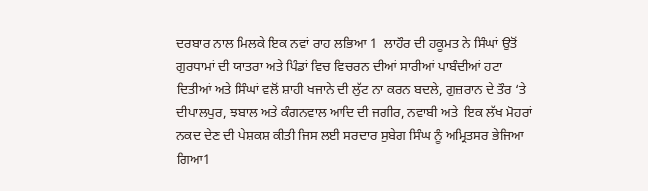ਦਰਬਾਰ ਨਾਲ ਮਿਲਕੇ ਇਕ ਨਵਾਂ ਰਾਹ ਲਭਿਆ 1  ਲਾਹੌਰ ਦੀ ਹਕੂਮਤ ਨੇ ਸਿੰਘਾਂ ਉਤੋਂ ਗੁਰਧਾਮਾਂ ਦੀ ਯਾਤਰਾ ਅਤੇ ਪਿੰਡਾਂ ਵਿਚ ਵਿਚਰਨ ਦੀਆਂ ਸਾਰੀਆਂ ਪਾਬੰਦੀਆਂ ਹਟਾ ਦਿਤੀਆਂ ਅਤੇ ਸਿੰਘਾਂ ਵਲੋਂ ਸ਼ਾਹੀ ਖਜਾਨੇ ਦੀ ਲੁੱਟ ਨਾ ਕਰਨ ਬਦਲੇ, ਗੁਜ਼ਰਾਨ ਦੇ ਤੌਰ ‘ਤੇ ਦੀਪਾਲਪੁਰ, ਝਬਾਲ ਅਤੇ ਕੰਗਨਵਾਲ ਆਦਿ ਦੀ ਜਗੀਰ, ਨਵਾਬੀ ਅਤੇ  ਇਕ ਲੱਖ ਮੋਹਰਾਂ ਨਕਦ ਦੇਣ ਦੀ ਪੇਸ਼ਕਸ਼ ਕੀਤੀ ਜਿਸ ਲਈ ਸਰਦਾਰ ਸੁਬੇਗ ਸਿੰਘ ਨੂੰ ਅਮ੍ਰਿਤਸਰ ਭੇਜਿਆ ਗਿਆ1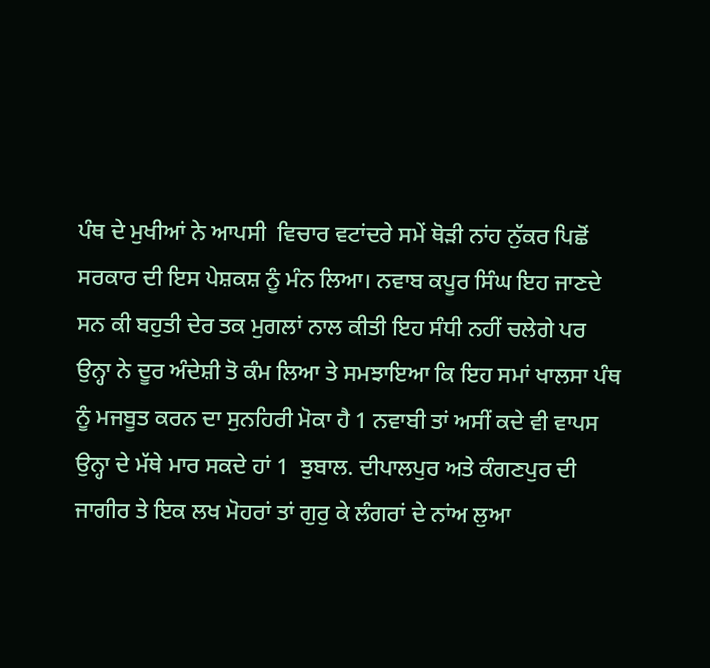ਪੰਥ ਦੇ ਮੁਖੀਆਂ ਨੇ ਆਪਸੀ  ਵਿਚਾਰ ਵਟਾਂਦਰੇ ਸਮੇਂ ਥੋੜੀ ਨਾਂਹ ਨੁੱਕਰ ਪਿਛੋਂ ਸਰਕਾਰ ਦੀ ਇਸ ਪੇਸ਼ਕਸ਼ ਨੂੰ ਮੰਨ ਲਿਆ। ਨਵਾਬ ਕਪੂਰ ਸਿੰਘ ਇਹ ਜਾਣਦੇ ਸਨ ਕੀ ਬਹੁਤੀ ਦੇਰ ਤਕ ਮੁਗਲਾਂ ਨਾਲ ਕੀਤੀ ਇਹ ਸੰਧੀ ਨਹੀਂ ਚਲੇਗੇ ਪਰ ਉਨ੍ਹਾ ਨੇ ਦੂਰ ਅੰਦੇਸ਼ੀ ਤੋ ਕੰਮ ਲਿਆ ਤੇ ਸਮਝਾਇਆ ਕਿ ਇਹ ਸਮਾਂ ਖਾਲਸਾ ਪੰਥ ਨੂੰ ਮਜਬੂਤ ਕਰਨ ਦਾ ਸੁਨਹਿਰੀ ਮੋਕਾ ਹੈ 1 ਨਵਾਬੀ ਤਾਂ ਅਸੀਂ ਕਦੇ ਵੀ ਵਾਪਸ ਉਨ੍ਹਾ ਦੇ ਮੱਥੇ ਮਾਰ ਸਕਦੇ ਹਾਂ 1  ਝੁਬਾਲ. ਦੀਪਾਲਪੁਰ ਅਤੇ ਕੰਗਣਪੁਰ ਦੀ ਜਾਗੀਰ ਤੇ ਇਕ ਲਖ ਮੋਹਰਾਂ ਤਾਂ ਗੁਰੁ ਕੇ ਲੰਗਰਾਂ ਦੇ ਨਾਂਅ ਲੁਆ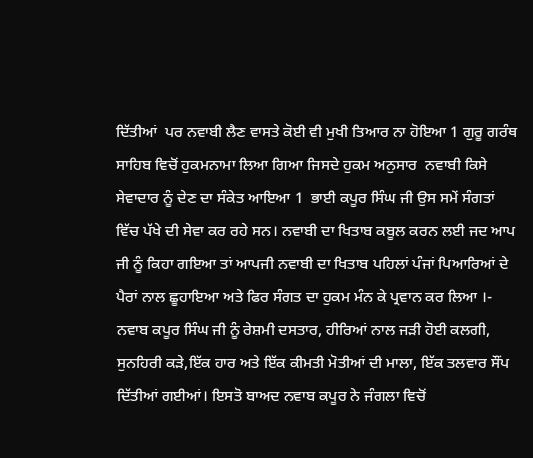ਦਿੱਤੀਆਂ  ਪਰ ਨਵਾਬੀ ਲੈਣ ਵਾਸਤੇ ਕੋਈ ਵੀ ਮੁਖੀ ਤਿਆਰ ਨਾ ਹੋਇਆ 1 ਗੁਰੂ ਗਰੰਥ ਸਾਹਿਬ ਵਿਚੋਂ ਹੁਕਮਨਾਮਾ ਲਿਆ ਗਿਆ ਜਿਸਦੇ ਹੁਕਮ ਅਨੁਸਾਰ  ਨਵਾਬੀ ਕਿਸੇ ਸੇਵਾਦਾਰ ਨੂੰ ਦੇਣ ਦਾ ਸੰਕੇਤ ਆਇਆ 1  ਭਾਈ ਕਪੂਰ ਸਿੰਘ ਜੀ ਉਸ ਸਮੇਂ ਸੰਗਤਾਂ ਵਿੱਚ ਪੱਖੇ ਦੀ ਸੇਵਾ ਕਰ ਰਹੇ ਸਨ। ਨਵਾਬੀ ਦਾ ਖਿਤਾਬ ਕਬੂਲ ਕਰਨ ਲਈ ਜਦ ਆਪ ਜੀ ਨੂੰ ਕਿਹਾ ਗਇਆ ਤਾਂ ਆਪਜੀ ਨਵਾਬੀ ਦਾ ਖਿਤਾਬ ਪਹਿਲਾਂ ਪੰਜਾਂ ਪਿਆਰਿਆਂ ਦੇ ਪੈਰਾਂ ਨਾਲ ਛੂਹਾਇਆ ਅਤੇ ਫਿਰ ਸੰਗਤ ਦਾ ਹੁਕਮ ਮੰਨ ਕੇ ਪ੍ਰਵਾਨ ਕਰ ਲਿਆ ।- ਨਵਾਬ ਕਪੂਰ ਸਿੰਘ ਜੀ ਨੂੰ ਰੇਸ਼ਮੀ ਦਸਤਾਰ, ਹੀਰਿਆਂ ਨਾਲ ਜੜੀ ਹੋਈ ਕਲਗੀ, ਸੁਨਹਿਰੀ ਕੜੇ,ਇੱਕ ਹਾਰ ਅਤੇ ਇੱਕ ਕੀਮਤੀ ਮੋਤੀਆਂ ਦੀ ਮਾਲਾ, ਇੱਕ ਤਲਵਾਰ ਸੌਂਪ ਦਿੱਤੀਆਂ ਗਈਆਂ। ਇਸਤੋ ਬਾਅਦ ਨਵਾਬ ਕਪੂਰ ਨੇ ਜੰਗਲਾ ਵਿਚੋਂ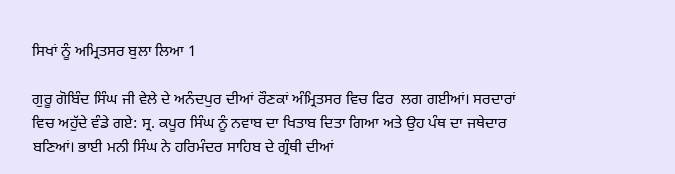ਸਿਖਾਂ ਨੂੰ ਅਮ੍ਰਿਤਸਰ ਬੁਲਾ ਲਿਆ 1

ਗੁਰੂ ਗੋਬਿੰਦ ਸਿੰਘ ਜੀ ਵੇਲੇ ਦੇ ਅਨੰਦਪੁਰ ਦੀਆਂ ਰੌਣਕਾਂ ਅੰਮ੍ਰਿਤਸਰ ਵਿਚ ਫਿਰ  ਲਗ ਗਈਆਂ। ਸਰਦਾਰਾਂ ਵਿਚ ਅਹੁੱਦੇ ਵੰਡੇ ਗਏ: ਸ੍ਰ. ਕਪੂਰ ਸਿੰਘ ਨੂੰ ਨਵਾਬ ਦਾ ਖਿਤਾਬ ਦਿਤਾ ਗਿਆ ਅਤੇ ਉਹ ਪੰਥ ਦਾ ਜਥੇਦਾਰ ਬਣਿਆਂ। ਭਾਈ ਮਨੀ ਸਿੰਘ ਨੇ ਹਰਿਮੰਦਰ ਸਾਹਿਬ ਦੇ ਗ੍ਰੰਥੀ ਦੀਆਂ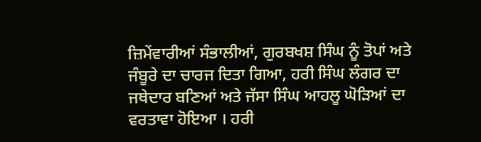ਜ਼ਿਮੇਂਵਾਰੀਆਂ ਸੰਭਾਲੀਆਂ, ਗੁਰਬਖਸ਼ ਸਿੰਘ ਨੂੰ ਤੋਪਾਂ ਅਤੇ ਜੰਬੂਰੇ ਦਾ ਚਾਰਜ ਦਿਤਾ ਗਿਆ, ਹਰੀ ਸਿੰਘ ਲੰਗਰ ਦਾ ਜਥੇਦਾਰ ਬਣਿਆਂ ਅਤੇ ਜੱਸਾ ਸਿੰਘ ਆਹਲੂ ਘੋੜਿਆਂ ਦਾ ਵਰਤਾਵਾ ਹੋਇਆ । ਹਰੀ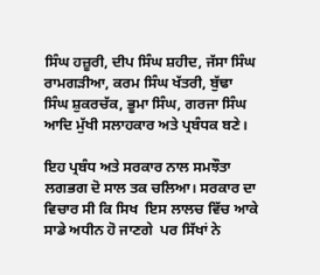ਸਿੰਘ ਹਜ਼ੂਰੀ, ਦੀਪ ਸਿੰਘ ਸ਼ਹੀਦ, ਜੱਸਾ ਸਿੰਘ ਰਾਮਗੜੀਆ, ਕਰਮ ਸਿੰਘ ਖੱਤਰੀ, ਬੁੱਢਾ ਸਿੰਘ ਸ਼ੁਕਰਚੱਕ, ਭੂਮਾ ਸਿੰਘ, ਗਰਜਾ ਸਿੰਘ ਆਦਿ ਮੁੱਖੀ ਸਲਾਹਕਾਰ ਅਤੇ ਪ੍ਰਬੰਧਕ ਬਣੇ।

ਇਹ ਪ੍ਰਬੰਧ ਅਤੇ ਸਰਕਾਰ ਨਾਲ ਸਮਝੌਤਾ ਲਗਭਗ ਦੋ ਸਾਲ ਤਕ ਚਲਿਆ। ਸਰਕਾਰ ਦਾ ਵਿਚਾਰ ਸੀ ਕਿ ਸਿਖ  ਇਸ ਲਾਲਚ ਵਿੱਚ ਆਕੇ  ਸਾਡੇ ਅਧੀਨ ਹੋ ਜਾਣਗੇ  ਪਰ ਸਿੱਖਾਂ ਨੇ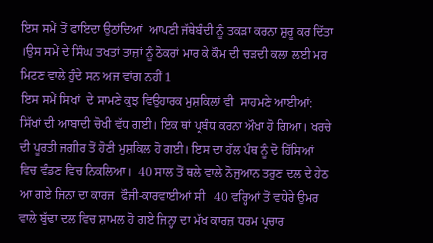ਇਸ ਸਮੇਂ ਤੋਂ ਫਾਇਦਾ ਉਠਾਂਦਿਆਂ  ਆਪਣੀ ਜੱਥੇਬੰਦੀ ਨੂੰ ਤਕੜਾ ਕਰਨਾ ਸ਼ੁਰੂ ਕਰ ਦਿੱਤਾ ।ਉਸ ਸਮੇਂ ਦੇ ਸਿੰਘ ਤਖਤਾਂ ਤਾਜ਼ਾਂ ਨੂੰ ਠੋਕਰਾਂ ਮਾਰ ਕੇ ਕੌਮ ਦੀ ਚੜਦੀ ਕਲਾ ਲਈ ਮਰ ਮਿਟਣ ਵਾਲੇ ਹੁੰਦੇ ਸਨ ਅਜ ਵਾਂਗ ਨਹੀਂ 1
ਇਸ ਸਮੇਂ ਸਿਖਾਂ  ਦੇ ਸਾਮਣੇ ਕੁਝ ਵਿਉਹਾਰਕ ਮੁਸ਼ਕਿਲਾਂ ਵੀ  ਸਾਹਮਣੇ ਆਈਆਂ: ਸਿੱਖਾਂ ਦੀ ਆਬਾਦੀ ਚੋਖੀ ਵੱਧ ਗਈ। ਇਕ ਥਾਂ ਪ੍ਰਬੰਧ ਕਰਨਾ ਔਖਾ ਹੋ ਗਿਆ। ਖਰਚੇ ਦੀ ਪੂਰਤੀ ਜਗੀਰ ਤੋਂ ਹੋਣੀ ਮੁਸ਼ਕਿਲ ਹੋ ਗਈ। ਇਸ ਦਾ ਹੱਲ ਪੰਥ ਨੂੰ ਦੋ ਹਿੱਸਿਆਂ ਵਿਚ ਵੰਡਣ ਵਿਚ ਨਿਕਲਿਆ।  40 ਸਾਲ ਤੋਂ ਥਲੇ ਵਾਲੇ ਨੋਜੁਆਨ ਤਰੁਣ ਦਲ ਦੇ ਹੇਠ ਆ ਗਏ ਜਿਨਾ ਦਾ ਕਾਰਜ  ਫੌਜੀ-ਕਾਰਵਾਈਆਂ ਸੀ   40 ਵਰ੍ਹਿਆਂ ਤੋਂ ਵਧੇਰੇ ਉਮਰ ਵਾਲੇ ਬੁੱਢਾ ਦਲ ਵਿਚ ਸ਼ਾਮਲ ਹੋ ਗਏ ਜਿਨ੍ਹਾ ਦਾ ਮੱਖ ਕਾਰਜ਼ ਧਰਮ ਪ੍ਰਚਾਰ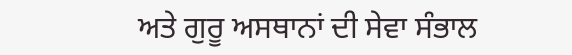ਅਤੇ ਗੁਰੂ ਅਸਥਾਨਾਂ ਦੀ ਸੇਵਾ ਸੰਭਾਲ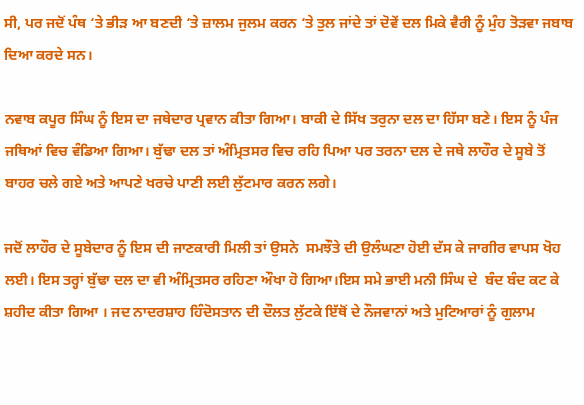ਸੀ, ਪਰ ਜਦੋਂ ਪੰਥ ‘ਤੇ ਭੀੜ ਆ ਬਣਦੀ ‘ਤੇ ਜ਼ਾਲਮ ਜੁਲਮ ਕਰਨ ‘ਤੇ ਤੁਲ ਜਾਂਦੇ ਤਾਂ ਦੋਵੇਂ ਦਲ ਮਿਕੇ ਵੈਰੀ ਨੂੰ ਮੁੰਹ ਤੋੜਵਾ ਜਬਾਬ ਦਿਆ ਕਰਦੇ ਸਨ।

ਨਵਾਬ ਕਪੂਰ ਸਿੰਘ ਨੂੰ ਇਸ ਦਾ ਜਥੇਦਾਰ ਪ੍ਰਵਾਨ ਕੀਤਾ ਗਿਆ। ਬਾਕੀ ਦੇ ਸਿੱਖ ਤਰੁਨਾ ਦਲ ਦਾ ਹਿੱਸਾ ਬਣੇ। ਇਸ ਨੂੰ ਪੰਜ ਜਥਿਆਂ ਵਿਚ ਵੰਡਿਆ ਗਿਆ। ਬੁੱਢਾ ਦਲ ਤਾਂ ਅੰਮ੍ਰਿਤਸਰ ਵਿਚ ਰਹਿ ਪਿਆ ਪਰ ਤਰਨਾ ਦਲ ਦੇ ਜਥੇ ਲਾਹੌਰ ਦੇ ਸੂਬੇ ਤੋਂ ਬਾਹਰ ਚਲੇ ਗਏ ਅਤੇ ਆਪਣੇ ਖਰਚੇ ਪਾਣੀ ਲਈ ਲੁੱਟਮਾਰ ਕਰਨ ਲਗੇ।

ਜਦੋਂ ਲਾਹੌਰ ਦੇ ਸੂਬੇਦਾਰ ਨੂੰ ਇਸ ਦੀ ਜਾਣਕਾਰੀ ਮਿਲੀ ਤਾਂ ਉਸਨੇ  ਸਮਝੌਤੇ ਦੀ ਉਲੰਘਣਾ ਹੋਈ ਦੱਸ ਕੇ ਜਾਗੀਰ ਵਾਪਸ ਖੋਹ ਲਈ। ਇਸ ਤਰ੍ਹਾਂ ਬੁੱਢਾ ਦਲ ਦਾ ਵੀ ਅੰਮ੍ਰਿਤਸਰ ਰਹਿਣਾ ਔਖਾ ਹੋ ਗਿਆ।ਇਸ ਸਮੇ ਭਾਈ ਮਨੀ ਸਿੰਘ ਦੇ  ਬੰਦ ਬੰਦ ਕਟ ਕੇ ਸ਼ਹੀਦ ਕੀਤਾ ਗਿਆ । ਜਦ ਨਾਦਰਸ਼ਾਹ ਹਿੰਦੋਸਤਾਨ ਦੀ ਦੌਲਤ ਲੁੱਟਕੇ ਇੱਥੋਂ ਦੇ ਨੌਜਵਾਨਾਂ ਅਤੇ ਮੁਟਿਆਰਾਂ ਨੂੰ ਗੁਲਾਮ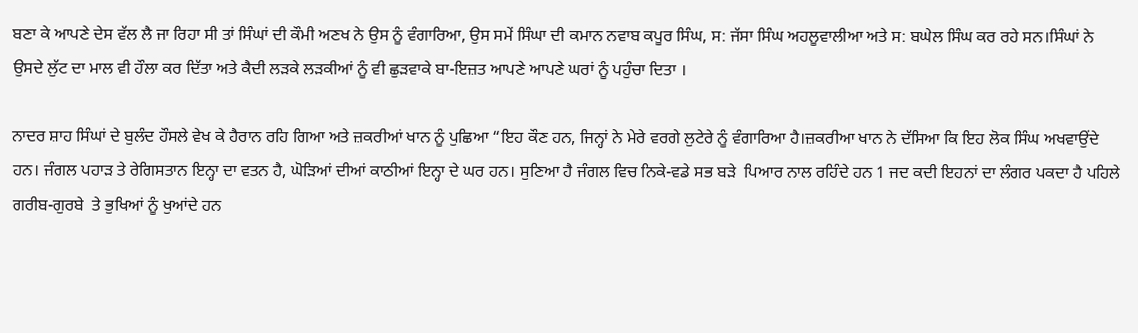ਬਣਾ ਕੇ ਆਪਣੇ ਦੇਸ ਵੱਲ ਲੈ ਜਾ ਰਿਹਾ ਸੀ ਤਾਂ ਸਿੰਘਾਂ ਦੀ ਕੌਮੀ ਅਣਖ ਨੇ ਉਸ ਨੂੰ ਵੰਗਾਰਿਆ, ਉਸ ਸਮੇਂ ਸਿੰਘਾ ਦੀ ਕਮਾਨ ਨਵਾਬ ਕਪੂਰ ਸਿੰਘ, ਸ: ਜੱਸਾ ਸਿੰਘ ਅਹਲੂਵਾਲੀਆ ਅਤੇ ਸ: ਬਘੇਲ ਸਿੰਘ ਕਰ ਰਹੇ ਸਨ।ਸਿੰਘਾਂ ਨੇ ਉਸਦੇ ਲੁੱਟ ਦਾ ਮਾਲ ਵੀ ਹੌਲਾ ਕਰ ਦਿੱਤਾ ਅਤੇ ਕੈਦੀ ਲੜਕੇ ਲੜਕੀਆਂ ਨੂੰ ਵੀ ਛੁੜਵਾਕੇ ਬਾ-ਇਜ਼ਤ ਆਪਣੇ ਆਪਣੇ ਘਰਾਂ ਨੂੰ ਪਹੁੰਚਾ ਦਿਤਾ ।

ਨਾਦਰ ਸ਼ਾਹ ਸਿੰਘਾਂ ਦੇ ਬੁਲੰਦ ਹੌਸਲੇ ਵੇਖ ਕੇ ਹੈਰਾਨ ਰਹਿ ਗਿਆ ਅਤੇ ਜ਼ਕਰੀਆਂ ਖਾਨ ਨੂੰ ਪੁਛਿਆ “ਇਹ ਕੌਣ ਹਨ, ਜਿਨ੍ਹਾਂ ਨੇ ਮੇਰੇ ਵਰਗੇ ਲੁਟੇਰੇ ਨੂੰ ਵੰਗਾਰਿਆ ਹੈ।ਜ਼ਕਰੀਆ ਖਾਨ ਨੇ ਦੱਸਿਆ ਕਿ ਇਹ ਲੋਕ ਸਿੰਘ ਅਖਵਾਉਂਦੇ  ਹਨ। ਜੰਗਲ ਪਹਾੜ ਤੇ ਰੇਗਿਸਤਾਨ ਇਨ੍ਹਾ ਦਾ ਵਤਨ ਹੈ, ਘੋੜਿਆਂ ਦੀਆਂ ਕਾਠੀਆਂ ਇਨ੍ਹਾ ਦੇ ਘਰ ਹਨ। ਸੁਣਿਆ ਹੈ ਜੰਗਲ ਵਿਚ ਨਿਕੇ-ਵਡੇ ਸਭ ਬੜੇ  ਪਿਆਰ ਨਾਲ ਰਹਿੰਦੇ ਹਨ 1 ਜਦ ਕਦੀ ਇਹਨਾਂ ਦਾ ਲੰਗਰ ਪਕਦਾ ਹੈ ਪਹਿਲੇ ਗਰੀਬ-ਗੁਰਬੇ  ਤੇ ਭੁਖਿਆਂ ਨੂੰ ਖੁਆਂਦੇ ਹਨ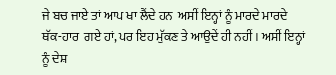ਜੇ ਬਚ ਜਾਏ ਤਾਂ ਆਪ ਖਾ ਲੈਂਦੇ ਹਨ  ਅਸੀਂ ਇਨ੍ਹਾਂ ਨੂੰ ਮਾਰਦੇ ਮਾਰਦੇ  ਥੱਕ-ਹਾਰ  ਗਏ ਹਾਂ, ਪਰ ਇਹ ਮੁੱਕਣ ਤੇ ਆਉਦੇਂ ਹੀ ਨਹੀਂ । ਅਸੀਂ ਇਨ੍ਹਾਂ ਨੂੰ ਦੇਸ਼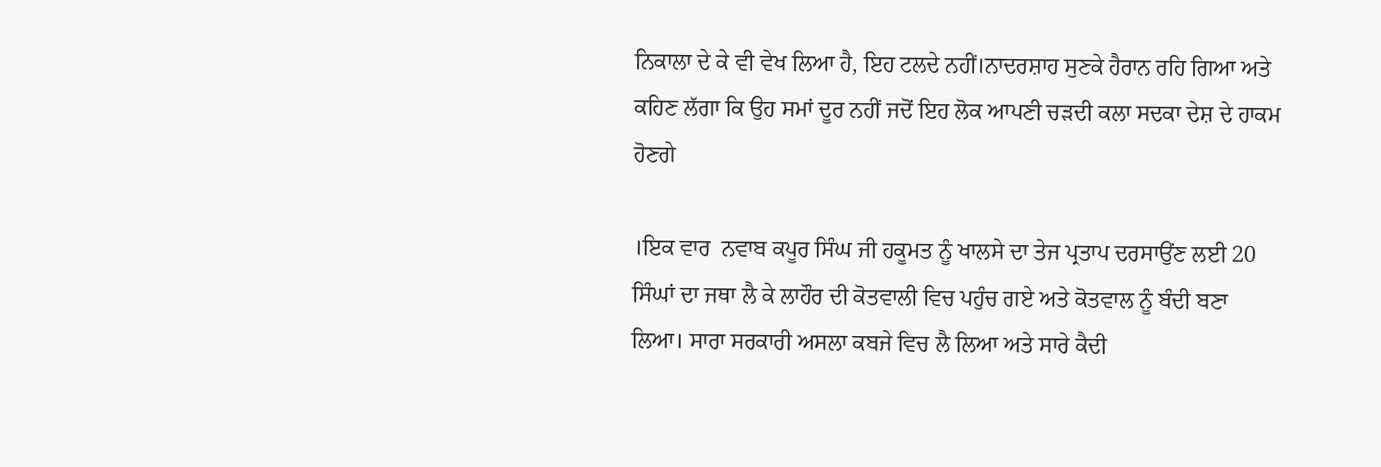ਨਿਕਾਲਾ ਦੇ ਕੇ ਵੀ ਵੇਖ ਲਿਆ ਹੈ, ਇਹ ਟਲਦੇ ਨਹੀਂ।ਨਾਦਰਸ਼ਾਹ ਸੁਣਕੇ ਹੈਰਾਨ ਰਹਿ ਗਿਆ ਅਤੇ ਕਹਿਣ ਲੱਗਾ ਕਿ ਉਹ ਸਮਾਂ ਦੂਰ ਨਹੀਂ ਜਦੋਂ ਇਹ ਲੋਕ ਆਪਣੀ ਚੜਦੀ ਕਲਾ ਸਦਕਾ ਦੇਸ਼ ਦੇ ਹਾਕਮ ਹੋਣਗੇ

।ਇਕ ਵਾਰ  ਨਵਾਬ ਕਪੂਰ ਸਿੰਘ ਜੀ ਹਕੂਮਤ ਨੂੰ ਖਾਲਸੇ ਦਾ ਤੇਜ ਪ੍ਰਤਾਪ ਦਰਸਾਉਂਣ ਲਈ 20 ਸਿੰਘਾਂ ਦਾ ਜਥਾ ਲੈ ਕੇ ਲਾਹੌਰ ਦੀ ਕੋਤਵਾਲੀ ਵਿਚ ਪਹੁੰਚ ਗਏ ਅਤੇ ਕੋਤਵਾਲ ਨੂੰ ਬੰਦੀ ਬਣਾ ਲਿਆ। ਸਾਰਾ ਸਰਕਾਰੀ ਅਸਲਾ ਕਬਜੇ ਵਿਚ ਲੈ ਲਿਆ ਅਤੇ ਸਾਰੇ ਕੈਦੀ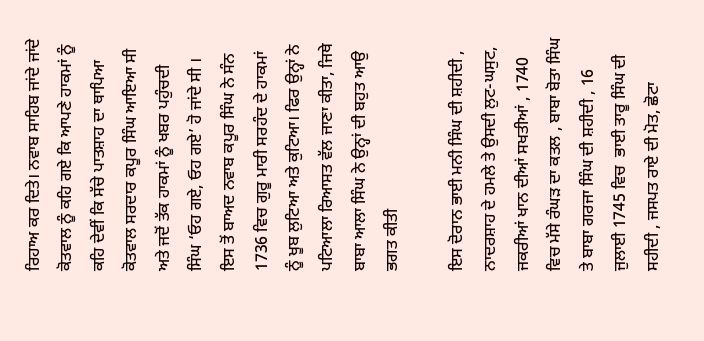ਰਿਹਾਅ ਕਰ ਦਿਤੇ। ਨਵਾਬ ਸਾਹਿਬ ਜਾਂਦੇ ਜਾਂਦੇ ਕੋਤਵਾਲ ਨੂੰ ਕਹਿ ਗਏ ਕਿ ਆਪਣੇ ਹਾਕਮਾਂ ਨੂੰ ਕਹਿ ਦੇਵੀਂ ਕਿ ਸੱਚੇ ਪਾਤਸ਼ਾਹ ਦਾ ਥਾਪਿਆ ਕੋਤਵਾਲ ਸਰਦਾਰ ਕਪੂਰ ਸਿੰਘ ਆਇਆ ਸੀ ਅਤੇ ਜਦੋਂ ਤੱਕ ਹਾਕਮਾਂ ਨੂੰ ਖਬਰ ਪਹੁੰਚਦੀ ਸਿੰਘ ‘ਓਹ ਗਏ, ਓਹ ਗਏ’ ਹੋ ਜਾਂਦੇ ਸੀ । ਇਸ ਤੋਂ ਬਾਅਦ ਨਵਾਬ ਕਪੂਰ ਸਿੰਘ ਨੇ ਸੰਨ 1736 ਵਿਚ ਗੁਰੂ ਮਾਰੀ ਸਰਹੰਦ ਦੇ ਹਾਕਮਾਂ ਨੂੰ ਖੂਬ ਲੁਟਿਆ ਅਤੇ ਕੁਟਿਆ। ਫਿਰ ਉਨ੍ਹਾਂ ਨੇ ਪਟਿਆਲਾ ਰਿਆਸਤ ਵੱਲ ਜਾਣਾ ਕੀਤਾ, ਜਿਥੇ ਬਾਬਾ ਆਲਾ ਸਿੰਘ ਨੇ ਉਨ੍ਹਾਂ ਦੀ ਬਹੁਤ ਆਉ ਭਗਤ ਕੀਤੀ

ਇਸ ਦੋਰਾਨ ਭਾਈ ਮਨੀ ਸਿੰਘ ਦੀ ਸ਼ਹੀਦੀ , ਨਾਦਰਸ਼ਾਹ ਦੇ ਹਮਲੇ ਤੇ ਉਸਦੀ ਲੁਟ-ਘਸੁਟ, ਜਕਰੀਆਂ ਖਾਨ ਦੀਆਂ ਸਖਤੀਆਂ , 1740 ਵਿਚ ਮੱਸੇ ਰੰਘੜ ਦਾ ਕਤਲ , ਬਾਬਾ ਬੋਤਾ ਸਿੰਘ ਤੇ ਬਾਬਾ ਗਰਜਾ ਸਿੰਘ ਦੀ ਸ਼ਹੀਦੀ , 16 ਜੁਲਾਈ 1745 ਵਿਚ  ਭਾਈ ਤਾਰੂ ਸਿੰਘ ਦੀ ਸਹੀਦੀ , ਜਸਪਤ ਰਾਏ ਦੀ ਮੋਤ, ਛੋਟਾ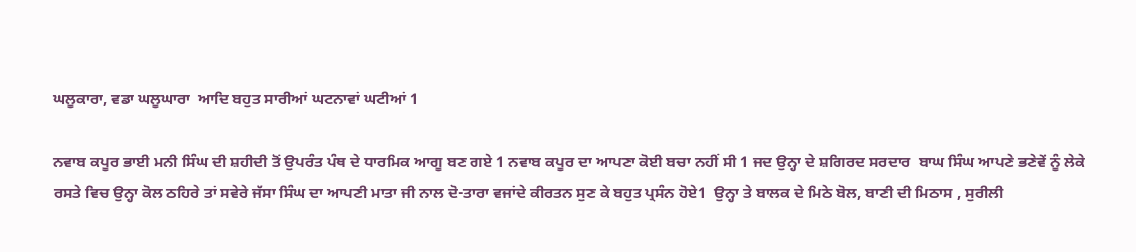ਘਲੂਕਾਰਾ, ਵਡਾ ਘਲੂਘਾਰਾ  ਆਦਿ ਬਹੁਤ ਸਾਰੀਆਂ ਘਟਨਾਵਾਂ ਘਟੀਆਂ 1

ਨਵਾਬ ਕਪੂਰ ਭਾਈ ਮਨੀ ਸਿੰਘ ਦੀ ਸ਼ਹੀਦੀ ਤੋਂ ਉਪਰੰਤ ਪੰਥ ਦੇ ਧਾਰਮਿਕ ਆਗੂ ਬਣ ਗਏ 1 ਨਵਾਬ ਕਪੂਰ ਦਾ ਆਪਣਾ ਕੋਈ ਬਚਾ ਨਹੀਂ ਸੀ 1 ਜਦ ਉਨ੍ਹਾ ਦੇ ਸ਼ਗਿਰਦ ਸਰਦਾਰ  ਬਾਘ ਸਿੰਘ ਆਪਣੇ ਭਣੇਵੇਂ ਨੂੰ ਲੇਕੇ ਰਸਤੇ ਵਿਚ ਉਨ੍ਹਾ ਕੋਲ ਠਹਿਰੇ ਤਾਂ ਸਵੇਰੇ ਜੱਸਾ ਸਿੰਘ ਦਾ ਆਪਣੀ ਮਾਤਾ ਜੀ ਨਾਲ ਦੋ-ਤਾਰਾ ਵਜਾਂਦੇ ਕੀਰਤਨ ਸੁਣ ਕੇ ਬਹੁਤ ਪ੍ਰਸੰਨ ਹੋਏ1  ਉਨ੍ਹਾ ਤੇ ਬਾਲਕ ਦੇ ਮਿਠੇ ਬੋਲ, ਬਾਣੀ ਦੀ ਮਿਠਾਸ , ਸੁਰੀਲੀ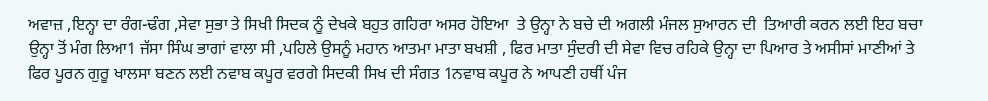ਅਵਾਜ਼ ,ਇਨ੍ਹਾ ਦਾ ਰੰਗ-ਢੰਗ ,ਸੇਵਾ ਸੁਭਾ ਤੇ ਸਿਖੀ ਸਿਦਕ ਨੂੰ ਦੇਖਕੇ ਬਹੁਤ ਗਹਿਰਾ ਅਸਰ ਹੋਇਆ  ਤੇ ਉਨ੍ਹਾ ਨੇ ਬਚੇ ਦੀ ਅਗਲੀ ਮੰਜਲ ਸੁਆਰਨ ਦੀ  ਤਿਆਰੀ ਕਰਨ ਲਈ ਇਹ ਬਚਾ ਉਨ੍ਹਾ ਤੋਂ ਮੰਗ ਲਿਆ1 ਜੱਸਾ ਸਿੰਘ ਭਾਗਾਂ ਵਾਲਾ ਸੀ ,ਪਹਿਲੇ ਉਸਨੂੰ ਮਹਾਨ ਆਤਮਾ ਮਾਤਾ ਬਖਸ਼ੀ , ਫਿਰ ਮਾਤਾ ਸੁੰਦਰੀ ਦੀ ਸੇਵਾ ਵਿਚ ਰਹਿਕੇ ਉਨ੍ਹਾ ਦਾ ਪਿਆਰ ਤੇ ਅਸੀਸਾਂ ਮਾਣੀਆਂ ਤੇ  ਫਿਰ ਪੂਰਨ ਗੁਰੂ ਖਾਲਸਾ ਬਣਨ ਲਈ ਨਵਾਬ ਕਪੂਰ ਵਰਗੇ ਸਿਦਕੀ ਸਿਖ ਦੀ ਸੰਗਤ 1ਨਵਾਬ ਕਪੂਰ ਨੇ ਆਪਣੀ ਹਥੀਂ ਪੰਜ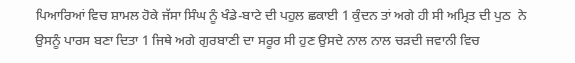ਪਿਆਰਿਆਂ ਵਿਚ ਸ਼ਾਮਲ ਹੋਕੇ ਜੱਸਾ ਸਿੰਘ ਨੂੰ ਖੰਡੇ-ਬਾਟੇ ਦੀ ਪਹੁਲ ਛਕਾਈ 1 ਕੁੰਦਨ ਤਾਂ ਅਗੇ ਹੀ ਸੀ ਅਮ੍ਰਿਤ ਦੀ ਪੁਠ  ਨੇ ਉਸਨੂੰ ਪਾਰਸ ਬਣਾ ਦਿਤਾ 1 ਜਿਥੇ ਅਗੇ ਗੁਰਬਾਣੀ ਦਾ ਸਰੂਰ ਸੀ ਹੁਣ ਉਸਦੇ ਨਾਲ ਨਾਲ ਚੜਦੀ ਜਵਾਨੀ ਵਿਚ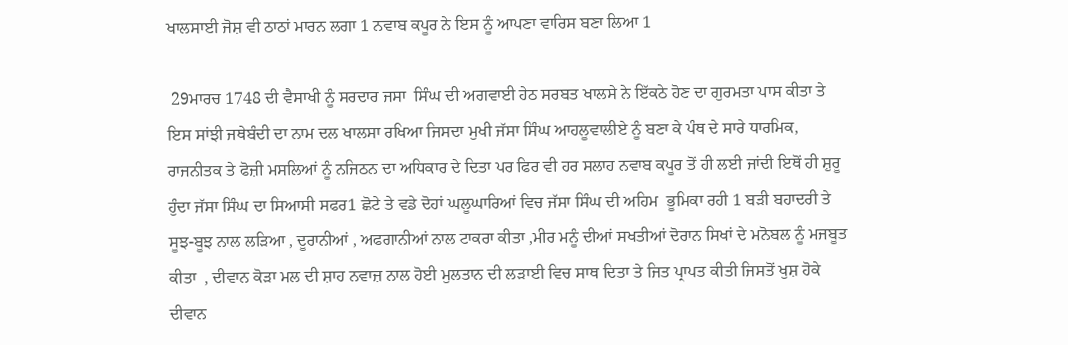ਖਾਲਸਾਈ ਜੋਸ਼ ਵੀ ਠਾਠਾਂ ਮਾਰਨ ਲਗਾ 1 ਨਵਾਬ ਕਪੂਰ ਨੇ ਇਸ ਨੂੰ ਆਪਣਾ ਵਾਰਿਸ ਬਣਾ ਲਿਆ 1

 29ਮਾਰਚ 1748 ਦੀ ਵੈਸਾਖੀ ਨੂੰ ਸਰਦਾਰ ਜਸਾ  ਸਿੰਘ ਦੀ ਅਗਵਾਈ ਹੇਠ ਸਰਬਤ ਖਾਲਸੇ ਨੇ ਇੱਕਠੇ ਹੋਣ ਦਾ ਗੁਰਮਤਾ ਪਾਸ ਕੀਤਾ ਤੇ ਇਸ ਸਾਂਝੀ ਜਥੇਬੰਦੀ ਦਾ ਨਾਮ ਦਲ ਖਾਲਸਾ ਰਖਿਆ ਜਿਸਦਾ ਮੁਖੀ ਜੱਸਾ ਸਿੰਘ ਆਹਲੂਵਾਲੀਏ ਨੂੰ ਬਣਾ ਕੇ ਪੰਥ ਦੇ ਸਾਰੇ ਧਾਰਮਿਕ, ਰਾਜਨੀਤਕ ਤੇ ਫੋਜ਼ੀ ਮਸਲਿਆਂ ਨੂੰ ਨਜਿਠਨ ਦਾ ਅਧਿਕਾਰ ਦੇ ਦਿਤਾ ਪਰ ਫਿਰ ਵੀ ਹਰ ਸਲਾਹ ਨਵਾਬ ਕਪੂਰ ਤੋਂ ਹੀ ਲਈ ਜਾਂਦੀ ਇਥੋਂ ਹੀ ਸ਼ੁਰੂ ਹੁੰਦਾ ਜੱਸਾ ਸਿੰਘ ਦਾ ਸਿਆਸੀ ਸਫਰ1 ਛੋਟੇ ਤੇ ਵਡੇ ਦੋਹਾਂ ਘਲੂਘਾਰਿਆਂ ਵਿਚ ਜੱਸਾ ਸਿੰਘ ਦੀ ਅਹਿਮ  ਭੂਮਿਕਾ ਰਹੀ 1 ਬੜੀ ਬਹਾਦਰੀ ਤੇ ਸੂਝ-ਬੂਝ ਨਾਲ ਲੜਿਆ , ਦੂਰਾਨੀਆਂ , ਅਫਗਾਨੀਆਂ ਨਾਲ ਟਾਕਰਾ ਕੀਤਾ ,ਮੀਰ ਮਨੂੰ ਦੀਆਂ ਸਖਤੀਆਂ ਦੋਰਾਨ ਸਿਖਾਂ ਦੇ ਮਨੋਬਲ ਨੂੰ ਮਜਬੂਤ ਕੀਤਾ  , ਦੀਵਾਨ ਕੋੜਾ ਮਲ ਦੀ ਸ਼ਾਹ ਨਵਾਜ਼ ਨਾਲ ਹੋਈ ਮੁਲਤਾਨ ਦੀ ਲੜਾਈ ਵਿਚ ਸਾਥ ਦਿਤਾ ਤੇ ਜਿਤ ਪ੍ਰਾਪਤ ਕੀਤੀ ਜਿਸਤੋਂ ਖੁਸ਼ ਹੋਕੇ ਦੀਵਾਨ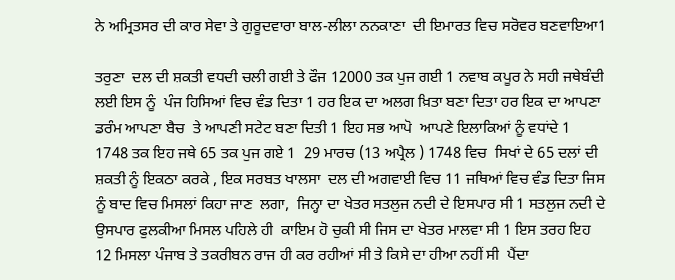ਨੇ ਅਮ੍ਰਿਤਸਰ ਦੀ ਕਾਰ ਸੇਵਾ ਤੇ ਗੁਰੂਦਵਾਰਾ ਬਾਲ-ਲੀਲਾ ਨਨਕਾਣਾ  ਦੀ ਇਮਾਰਤ ਵਿਚ ਸਰੋਵਰ ਬਣਵਾਇਆ1

ਤਰੁਣਾ  ਦਲ ਦੀ ਸ਼ਕਤੀ ਵਧਦੀ ਚਲੀ ਗਈ ਤੇ ਫੌਜ 12000 ਤਕ ਪੁਜ ਗਈ 1 ਨਵਾਬ ਕਪੂਰ ਨੇ ਸਹੀ ਜਥੇਬੰਦੀ ਲਈ ਇਸ ਨੂੰ  ਪੰਜ ਹਿਸਿਆਂ ਵਿਚ ਵੰਡ ਦਿਤਾ 1 ਹਰ ਇਕ ਦਾ ਅਲਗ ਖ਼ਿਤਾ ਬਣਾ ਦਿਤਾ ਹਰ ਇਕ ਦਾ ਆਪਣਾ ਡਰੰਮ ਆਪਣਾ ਬੈਚ  ਤੇ ਆਪਣੀ ਸਟੇਟ ਬਣਾ ਦਿਤੀ 1 ਇਹ ਸਭ ਆਪੋ  ਆਪਣੇ ਇਲਾਕਿਆਂ ਨੂੰ ਵਧਾਂਦੇ 1  1748 ਤਕ ਇਹ ਜਥੇ 65 ਤਕ ਪੁਜ ਗਏ 1  29 ਮਾਰਚ (13 ਅਪ੍ਰੈਲ ) 1748 ਵਿਚ  ਸਿਖਾਂ ਦੇ 65 ਦਲਾਂ ਦੀ ਸ਼ਕਤੀ ਨੂੰ ਇਕਠਾ ਕਰਕੇ , ਇਕ ਸਰਬਤ ਖਾਲਸਾ  ਦਲ ਦੀ ਅਗਵਾਈ ਵਿਚ 11 ਜਥਿਆਂ ਵਿਚ ਵੰਡ ਦਿਤਾ ਜਿਸ ਨੂੰ ਬਾਦ ਵਿਚ ਮਿਸਲਾਂ ਕਿਹਾ ਜਾਣ  ਲਗਾ,  ਜਿਨ੍ਹਾ ਦਾ ਖੇਤਰ ਸਤਲੁਜ ਨਦੀ ਦੇ ਇਸਪਾਰ ਸੀ 1 ਸਤਲੁਜ ਨਦੀ ਦੇ ਉਸਪਾਰ ਫੁਲਕੀਆ ਮਿਸਲ ਪਹਿਲੇ ਹੀ  ਕਾਇਮ ਹੋ ਚੁਕੀ ਸੀ ਜਿਸ ਦਾ ਖੇਤਰ ਮਾਲਵਾ ਸੀ 1 ਇਸ ਤਰਹ ਇਹ  12 ਮਿਸਲਾ ਪੰਜਾਬ ਤੇ ਤਕਰੀਬਨ ਰਾਜ ਹੀ ਕਰ ਰਹੀਆਂ ਸੀ ਤੇ ਕਿਸੇ ਦਾ ਹੀਆ ਨਹੀਂ ਸੀ  ਪੈਂਦਾ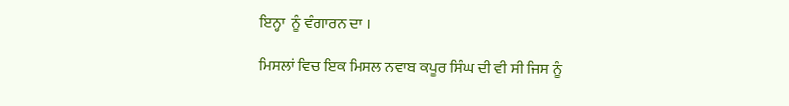ਇਨ੍ਹਾ  ਨੂੰ ਵੰਗਾਰਨ ਦਾ ।

ਮਿਸਲਾਂ ਵਿਚ ਇਕ ਮਿਸਲ ਨਵਾਬ ਕਪੂਰ ਸਿੰਘ ਦੀ ਵੀ ਸੀ ਜਿਸ ਨੂੰ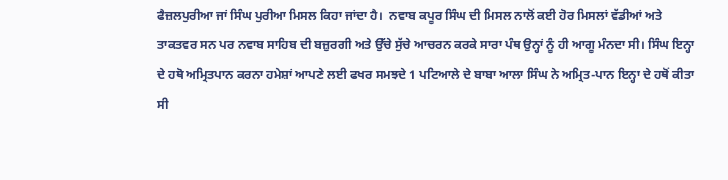ਫੈਜ਼ਲਪੁਰੀਆ ਜਾਂ ਸਿੰਘ ਪੁਰੀਆ ਮਿਸਲ ਕਿਹਾ ਜਾਂਦਾ ਹੈ।  ਨਵਾਬ ਕਪੂਰ ਸਿੰਘ ਦੀ ਮਿਸਲ ਨਾਲੋਂ ਕਈ ਹੋਰ ਮਿਸਲਾਂ ਵੱਡੀਆਂ ਅਤੇ ਤਾਕਤਵਰ ਸਨ ਪਰ ਨਵਾਬ ਸਾਹਿਬ ਦੀ ਬਜ਼ੁਰਗੀ ਅਤੇ ਉੱਚੇ ਸੁੱਚੇ ਆਚਰਨ ਕਰਕੇ ਸਾਰਾ ਪੰਥ ਉਨ੍ਹਾਂ ਨੂੰ ਹੀ ਆਗੂ ਮੰਨਦਾ ਸੀ। ਸਿੰਘ ਇਨ੍ਹਾ ਦੇ ਹਥੋ ਅਮ੍ਰਿਤਪਾਨ ਕਰਨਾ ਹਮੇਸ਼ਾਂ ਆਪਣੇ ਲਈ ਫਖਰ ਸਮਝਦੇ 1 ਪਟਿਆਲੇ ਦੇ ਬਾਬਾ ਆਲਾ ਸਿੰਘ ਨੇ ਅਮ੍ਰਿਤ-ਪਾਨ ਇਨ੍ਹਾ ਦੇ ਹਥੋਂ ਕੀਤਾ ਸੀ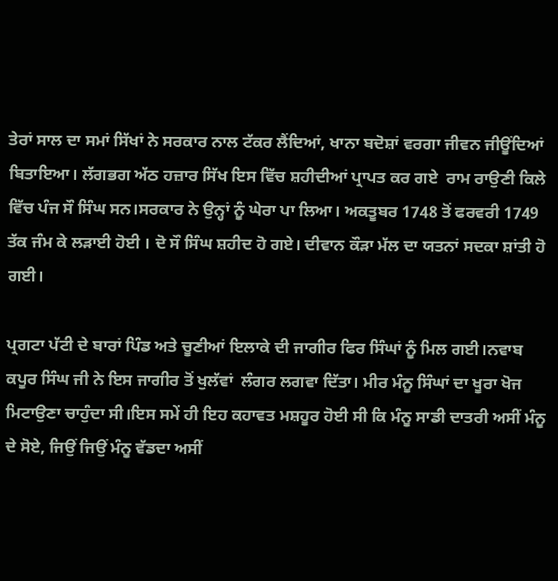ਤੇਰਾਂ ਸਾਲ ਦਾ ਸਮਾਂ ਸਿੱਖਾਂ ਨੇ ਸਰਕਾਰ ਨਾਲ ਟੱਕਰ ਲੈਂਦਿਆਂ, ਖਾਨਾ ਬਦੋਸ਼ਾਂ ਵਰਗਾ ਜੀਵਨ ਜੀਊਂਦਿਆਂ ਬਿਤਾਇਆ। ਲੱਗਭਗ ਅੱਠ ਹਜ਼ਾਰ ਸਿੱਖ ਇਸ ਵਿੱਚ ਸ਼ਹੀਦੀਆਂ ਪ੍ਰਾਪਤ ਕਰ ਗਏ  ਰਾਮ ਰਾਉਣੀ ਕਿਲੇ ਵਿੱਚ ਪੰਜ ਸੌ ਸਿੰਘ ਸਨ।ਸਰਕਾਰ ਨੇ ਉਨ੍ਹਾਂ ਨੂੰ ਘੇਰਾ ਪਾ ਲਿਆ। ਅਕਤੂਬਰ 1748 ਤੋਂ ਫਰਵਰੀ 1749 ਤੱਕ ਜੰਮ ਕੇ ਲੜਾਈ ਹੋਈ । ਦੋ ਸੌ ਸਿੰਘ ਸ਼ਹੀਦ ਹੋ ਗਏ। ਦੀਵਾਨ ਕੌੜਾ ਮੱਲ ਦਾ ਯਤਨਾਂ ਸਦਕਾ ਸ਼ਾਂਤੀ ਹੋ ਗਈ।

ਪ੍ਰਗਟਾ ਪੱਟੀ ਦੇ ਬਾਰਾਂ ਪਿੰਡ ਅਤੇ ਚੂਣੀਆਂ ਇਲਾਕੇ ਦੀ ਜਾਗੀਰ ਫਿਰ ਸਿੰਘਾਂ ਨੂੰ ਮਿਲ ਗਈ।ਨਵਾਬ ਕਪੂਰ ਸਿੰਘ ਜੀ ਨੇ ਇਸ ਜਾਗੀਰ ਤੋਂ ਖੁਲੱਵਾਂ  ਲੰਗਰ ਲਗਵਾ ਦਿੱਤਾ। ਮੀਰ ਮੰਨੂ ਸਿੰਘਾਂ ਦਾ ਖੂਰਾ ਖੋਜ ਮਿਟਾਉਣਾ ਚਾਹੁੰਦਾ ਸੀ।ਇਸ ਸਮੇਂ ਹੀ ਇਹ ਕਹਾਵਤ ਮਸ਼ਹੂਰ ਹੋਈ ਸੀ ਕਿ ਮੰਨੂ ਸਾਡੀ ਦਾਤਰੀ ਅਸੀਂ ਮੰਨੂ ਦੇ ਸੋਏ, ਜਿਉਂ ਜਿਉਂ ਮੰਨੂ ਵੱਡਦਾ ਅਸੀਂ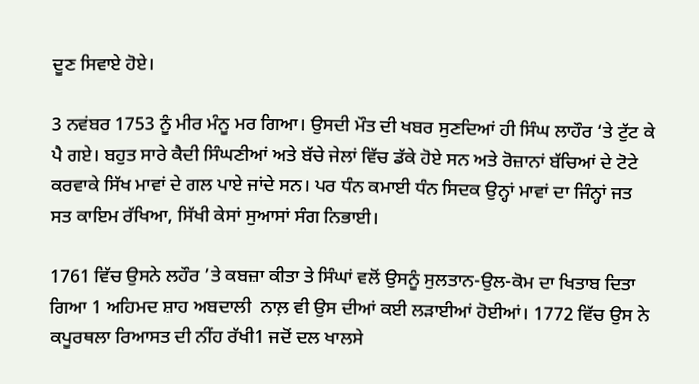ਦੂਣ ਸਿਵਾਏ ਹੋਏ।

3 ਨਵਂਬਰ 1753 ਨੂੰ ਮੀਰ ਮੰਨੂ ਮਰ ਗਿਆ। ਉਸਦੀ ਮੌਤ ਦੀ ਖਬਰ ਸੁਣਦਿਆਂ ਹੀ ਸਿੰਘ ਲਾਹੌਰ ‘ਤੇ ਟੁੱਟ ਕੇ ਪੈ ਗਏ। ਬਹੁਤ ਸਾਰੇ ਕੈਦੀ ਸਿੰਘਣੀਆਂ ਅਤੇ ਬੱਚੇ ਜੇਲਾਂ ਵਿੱਚ ਡੱਕੇ ਹੋਏ ਸਨ ਅਤੇ ਰੋਜ਼ਾਨਾਂ ਬੱਚਿਆਂ ਦੇ ਟੋਟੇ ਕਰਵਾਕੇ ਸਿੱਖ ਮਾਵਾਂ ਦੇ ਗਲ ਪਾਏ ਜਾਂਦੇ ਸਨ। ਪਰ ਧੰਨ ਕਮਾਈ ਧੰਨ ਸਿਦਕ ਉਨ੍ਹਾਂ ਮਾਵਾਂ ਦਾ ਜਿੰਨ੍ਹਾਂ ਜਤ ਸਤ ਕਾਇਮ ਰੱਖਿਆ, ਸਿੱਖੀ ਕੇਸਾਂ ਸੁਆਸਾਂ ਸੰਗ ਨਿਭਾਈ।

1761 ਵਿੱਚ ਉਸਨੇ ਲਹੌਰ ’ਤੇ ਕਬਜ਼ਾ ਕੀਤਾ ਤੇ ਸਿੰਘਾਂ ਵਲੋਂ ਉਸਨੂੰ ਸੁਲਤਾਨ-ਉਲ-ਕੋਮ ਦਾ ਖਿਤਾਬ ਦਿਤਾ ਗਿਆ 1 ਅਹਿਮਦ ਸ਼ਾਹ ਅਬਦਾਲੀ  ਨਾਲ਼ ਵੀ ਉਸ ਦੀਆਂ ਕਈ ਲੜਾਈਆਂ ਹੋਈਆਂ। 1772 ਵਿੱਚ ਉਸ ਨੇ ਕਪੂਰਥਲਾ ਰਿਆਸਤ ਦੀ ਨੀਂਹ ਰੱਖੀ1 ਜਦੋਂ ਦਲ ਖਾਲਸੇ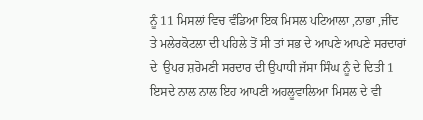ਨੂੰ 11 ਮਿਸਲਾਂ ਵਿਚ ਵੰਡਿਆ ਇਕ ਮਿਸਲ ਪਟਿਆਲਾ ,ਨਾਭਾ ,ਜੀਂਦ ਤੇ ਮਲੇਰਕੋਟਲਾ ਦੀ ਪਹਿਲੇ ਤੋਂ ਸੀ ਤਾਂ ਸਭ ਦੇ ਆਪਣੇ ਆਪਣੇ ਸਰਦਾਰਾਂ ਦੇ  ਉਪਰ ਸ਼ਰੋਮਣੀ ਸਰਦਾਰ ਦੀ ਉਪਾਧੀ ਜੱਸਾ ਸਿੰਘ ਨੂੰ ਦੇ ਦਿਤੀ 1 ਇਸਦੇ ਨਾਲ ਨਾਲ ਇਹ ਆਪਣੀ ਅਹਲੂਵਾਲਿਆ ਮਿਸਲ ਦੇ ਵੀ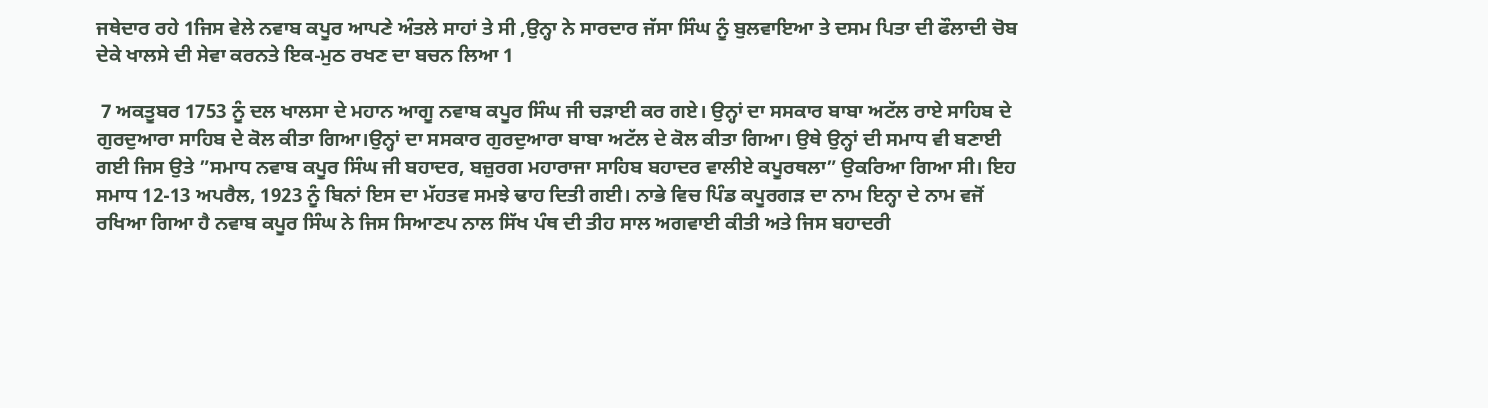ਜਥੇਦਾਰ ਰਹੇ 1ਜਿਸ ਵੇਲੇ ਨਵਾਬ ਕਪੂਰ ਆਪਣੇ ਅੰਤਲੇ ਸਾਹਾਂ ਤੇ ਸੀ ,ਉਨ੍ਹਾ ਨੇ ਸਾਰਦਾਰ ਜੱਸਾ ਸਿੰਘ ਨੂੰ ਬੁਲਵਾਇਆ ਤੇ ਦਸਮ ਪਿਤਾ ਦੀ ਫੌਲਾਦੀ ਚੋਬ ਦੇਕੇ ਖਾਲਸੇ ਦੀ ਸੇਵਾ ਕਰਨਤੇ ਇਕ-ਮੁਠ ਰਖਣ ਦਾ ਬਚਨ ਲਿਆ 1

 7 ਅਕਤੂਬਰ 1753 ਨੂੰ ਦਲ ਖਾਲਸਾ ਦੇ ਮਹਾਨ ਆਗੂ ਨਵਾਬ ਕਪੂਰ ਸਿੰਘ ਜੀ ਚੜਾਈ ਕਰ ਗਏ। ਉਨ੍ਹਾਂ ਦਾ ਸਸਕਾਰ ਬਾਬਾ ਅਟੱਲ ਰਾਏ ਸਾਹਿਬ ਦੇ ਗੁਰਦੁਆਰਾ ਸਾਹਿਬ ਦੇ ਕੋਲ ਕੀਤਾ ਗਿਆ।ਉਨ੍ਹਾਂ ਦਾ ਸਸਕਾਰ ਗੁਰਦੁਆਰਾ ਬਾਬਾ ਅਟੱਲ ਦੇ ਕੋਲ ਕੀਤਾ ਗਿਆ। ਉਥੇ ਉਨ੍ਹਾਂ ਦੀ ਸਮਾਧ ਵੀ ਬਣਾਈ ਗਈ ਜਿਸ ਉਤੇ ”ਸਮਾਧ ਨਵਾਬ ਕਪੂਰ ਸਿੰਘ ਜੀ ਬਹਾਦਰ, ਬਜ਼ੁਰਗ ਮਹਾਰਾਜਾ ਸਾਹਿਬ ਬਹਾਦਰ ਵਾਲੀਏ ਕਪੂਰਥਲਾ” ਉਕਰਿਆ ਗਿਆ ਸੀ। ਇਹ ਸਮਾਧ 12-13 ਅਪਰੈਲ, 1923 ਨੂੰ ਬਿਨਾਂ ਇਸ ਦਾ ਮੱਹਤਵ ਸਮਝੇ ਢਾਹ ਦਿਤੀ ਗਈ। ਨਾਭੇ ਵਿਚ ਪਿੰਡ ਕਪੂਰਗੜ ਦਾ ਨਾਮ ਇਨ੍ਹਾ ਦੇ ਨਾਮ ਵਜੋਂ ਰਖਿਆ ਗਿਆ ਹੈ ਨਵਾਬ ਕਪੂਰ ਸਿੰਘ ਨੇ ਜਿਸ ਸਿਆਣਪ ਨਾਲ ਸਿੱਖ ਪੰਥ ਦੀ ਤੀਹ ਸਾਲ ਅਗਵਾਈ ਕੀਤੀ ਅਤੇ ਜਿਸ ਬਹਾਦਰੀ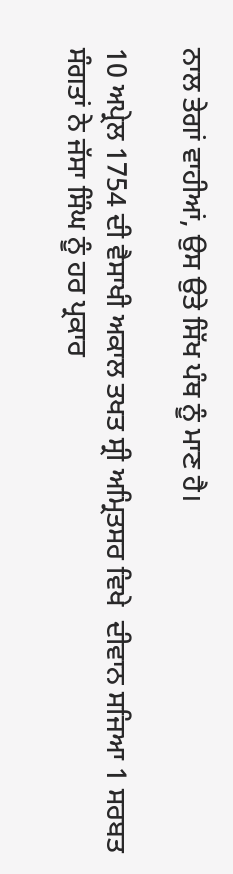ਨਾਲ ਤੇਗਾਂ ਵਾਹੀਆਂ, ਉਸ ਉਤੇ ਸਿੱਖ ਪੰਥ ਨੂੰ ਮਾਣ ਹੈ।

10 ਅਪ੍ਰੇਲ 1754 ਦੀ ਵੈਸਾਖੀ ਅਕਾਲ ਤਖਤ ਸ੍ਰੀ ਅਮ੍ਰਿਤਸਰ ਵਿਖੇ  ਦੀਵਾਨ ਸਜਿਆ 1 ਸਰਬਤ ਸੰਗਤਾਂ ਨੇ ਜੱਸਾ ਸਿੰਘ ਨੂੰ ਹਰ ਪ੍ਰਕਾਰ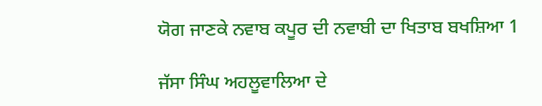ਯੋਗ ਜਾਣਕੇ ਨਵਾਬ ਕਪੂਰ ਦੀ ਨਵਾਬੀ ਦਾ ਖਿਤਾਬ ਬਖਸ਼ਿਆ 1

ਜੱਸਾ ਸਿੰਘ ਅਹਲੂਵਾਲਿਆ ਦੇ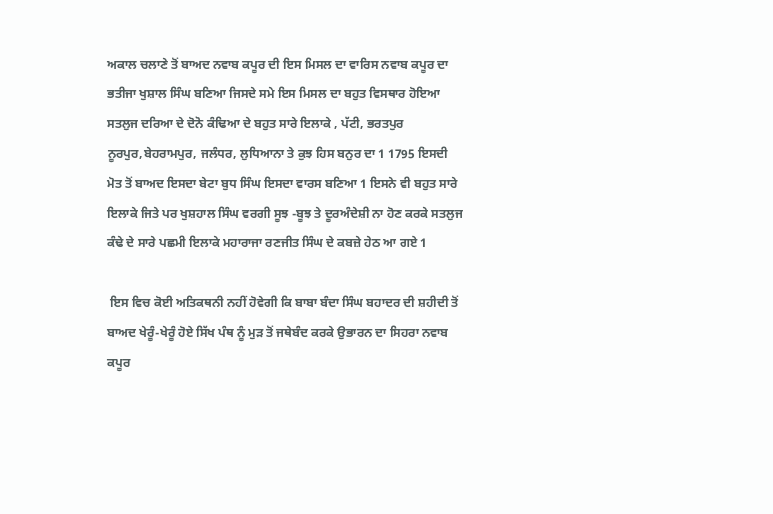ਅਕਾਲ ਚਲਾਣੇ ਤੋਂ ਬਾਅਦ ਨਵਾਬ ਕਪੂਰ ਦੀ ਇਸ ਮਿਸਲ ਦਾ ਵਾਰਿਸ ਨਵਾਬ ਕਪੂਰ ਦਾ ਭਤੀਜਾ ਖੁਸ਼ਾਲ ਸਿੰਘ ਬਣਿਆ ਜਿਸਦੇ ਸਮੇ ਇਸ ਮਿਸਲ ਦਾ ਬਹੁਤ ਵਿਸਥਾਰ ਹੋਇਆ ਸਤਲੁਜ ਦਰਿਆ ਦੇ ਦੋਨੋ ਕੰਢਿਆ ਦੇ ਬਹੁਤ ਸਾਰੇ ਇਲਾਕੇ , ਪੱਟੀ, ਭਰਤਪੁਰ ਨੂਰਪੁਰ,ਬੇਹਰਾਮਪੁਰ, ਜਲੰਧਰ, ਲੁਧਿਆਨਾ ਤੇ ਕੁਝ ਹਿਸ ਬਨੁਰ ਦਾ 1 1795 ਇਸਦੀ ਮੋਤ ਤੋਂ ਬਾਅਦ ਇਸਦਾ ਬੇਟਾ ਬੁਧ ਸਿੰਘ ਇਸਦਾ ਵਾਰਸ ਬਣਿਆ 1 ਇਸਨੇ ਵੀ ਬਹੁਤ ਸਾਰੇ ਇਲਾਕੇ ਜਿਤੇ ਪਰ ਖੁਸ਼ਹਾਲ ਸਿੰਘ ਵਰਗੀ ਸੂਝ -ਬੂਝ ਤੇ ਦੂਰਅੰਦੇਸ਼ੀ ਨਾ ਹੋਣ ਕਰਕੇ ਸਤਲੁਜ ਕੰਢੇ ਦੇ ਸਾਰੇ ਪਛਮੀ ਇਲਾਕੇ ਮਹਾਰਾਜਾ ਰਣਜੀਤ ਸਿੰਘ ਦੇ ਕਬਜ਼ੇ ਹੇਠ ਆ ਗਏ 1

 ਇਸ ਵਿਚ ਕੋਈ ਅਤਿਕਥਨੀ ਨਹੀਂ ਹੋਵੇਗੀ ਕਿ ਬਾਬਾ ਬੰਦਾ ਸਿੰਘ ਬਹਾਦਰ ਦੀ ਸ਼ਹੀਦੀ ਤੋਂ ਬਾਅਦ ਖੇਰੂੰ-ਖੇਰੂੰ ਹੋਏ ਸਿੱਖ ਪੰਥ ਨੂੰ ਮੁੜ ਤੋਂ ਜਥੇਬੰਦ ਕਰਕੇ ਉਭਾਰਨ ਦਾ ਸਿਹਰਾ ਨਵਾਬ ਕਪੂਰ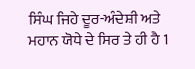ਸਿੰਘ ਜਿਹੇ ਦੂਰ-ਅੰਦੇਸ਼ੀ ਅਤੇ ਮਹਾਨ ਯੋਧੇ ਦੇ ਸਿਰ ਤੇ ਹੀ ਹੈ 1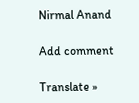Nirmal Anand

Add comment

Translate »